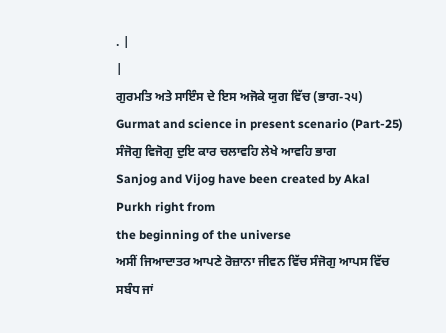. |
|
ਗੁਰਮਤਿ ਅਤੇ ਸਾਇੰਸ ਦੇ ਇਸ ਅਜੋਕੇ ਯੁਗ ਵਿੱਚ (ਭਾਗ-੨੫)
Gurmat and science in present scenario (Part-25)
ਸੰਜੋਗੁ ਵਿਜੋਗੁ ਦੁਇ ਕਾਰ ਚਲਾਵਹਿ ਲੇਖੇ ਆਵਹਿ ਭਾਗ
Sanjog and Vijog have been created by Akal Purkh right from
the beginning of the universe
ਅਸੀਂ ਜਿਆਦਾਤਰ ਆਪਣੇ ਰੋਜ਼ਾਨਾ ਜੀਵਨ ਵਿੱਚ ਸੰਜੋਗੁ ਆਪਸ ਵਿੱਚ ਸਬੰਧ ਜਾਂ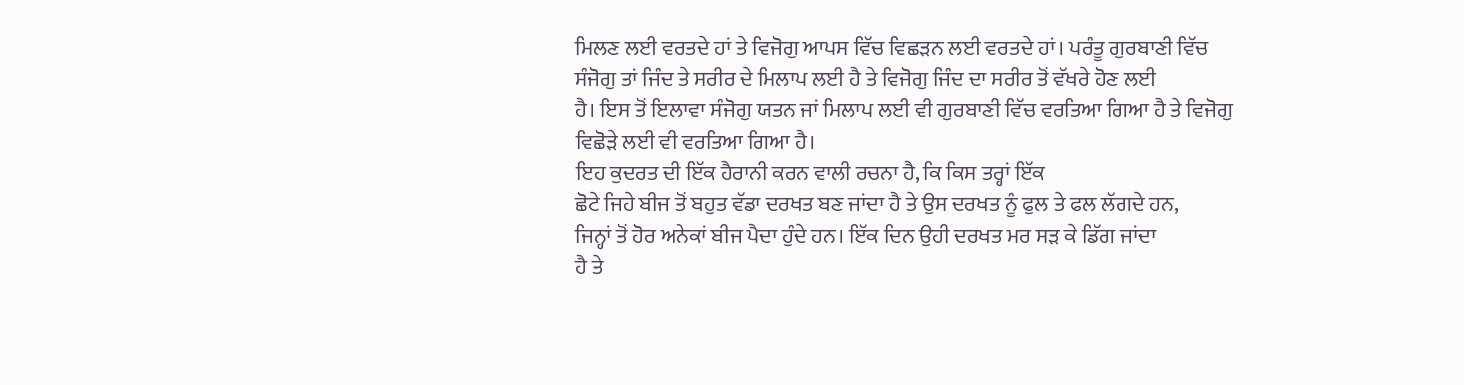ਮਿਲਣ ਲਈ ਵਰਤਦੇ ਹਾਂ ਤੇ ਵਿਜੋਗੁ ਆਪਸ ਵਿੱਚ ਵਿਛੜਨ ਲਈ ਵਰਤਦੇ ਹਾਂ। ਪਰੰਤੂ ਗੁਰਬਾਣੀ ਵਿੱਚ
ਸੰਜੋਗੁ ਤਾਂ ਜਿੰਦ ਤੇ ਸਰੀਰ ਦੇ ਮਿਲਾਪ ਲਈ ਹੈ ਤੇ ਵਿਜੋਗੁ ਜਿੰਦ ਦਾ ਸਰੀਰ ਤੋਂ ਵੱਖਰੇ ਹੋਣ ਲਈ
ਹੈ। ਇਸ ਤੋਂ ਇਲਾਵਾ ਸੰਜੋਗੁ ਯਤਨ ਜਾਂ ਮਿਲਾਪ ਲਈ ਵੀ ਗੁਰਬਾਣੀ ਵਿੱਚ ਵਰਤਿਆ ਗਿਆ ਹੈ ਤੇ ਵਿਜੋਗੁ
ਵਿਛੋੜੇ ਲਈ ਵੀ ਵਰਤਿਆ ਗਿਆ ਹੈ।
ਇਹ ਕੁਦਰਤ ਦੀ ਇੱਕ ਹੈਰਾਨੀ ਕਰਨ ਵਾਲੀ ਰਚਨਾ ਹੈ, ਕਿ ਕਿਸ ਤਰ੍ਹਾਂ ਇੱਕ
ਛੋਟੇ ਜਿਹੇ ਬੀਜ ਤੋਂ ਬਹੁਤ ਵੱਡਾ ਦਰਖਤ ਬਣ ਜਾਂਦਾ ਹੈ ਤੇ ਉਸ ਦਰਖਤ ਨੂੰ ਫੁਲ ਤੇ ਫਲ ਲੱਗਦੇ ਹਨ,
ਜਿਨ੍ਹਾਂ ਤੋਂ ਹੋਰ ਅਨੇਕਾਂ ਬੀਜ ਪੈਦਾ ਹੁੰਦੇ ਹਨ। ਇੱਕ ਦਿਨ ਉਹੀ ਦਰਖਤ ਮਰ ਸੜ ਕੇ ਡਿੱਗ ਜਾਂਦਾ
ਹੈ ਤੇ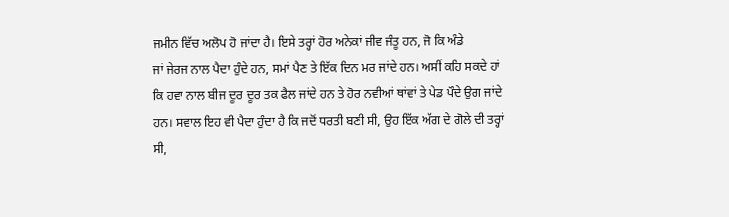ਜਮੀਨ ਵਿੱਚ ਅਲੋਪ ਹੋ ਜਾਂਦਾ ਹੈ। ਇਸੇ ਤਰ੍ਹਾਂ ਹੋਰ ਅਨੇਕਾਂ ਜੀਵ ਜੰਤੂ ਹਨ, ਜੋ ਕਿ ਅੰਡੇ
ਜਾਂ ਜੇਰਜ ਨਾਲ ਪੈਦਾ ਹੁੰਦੇ ਹਨ, ਸਮਾਂ ਪੈਣ ਤੇ ਇੱਕ ਦਿਨ ਮਰ ਜਾਂਦੇ ਹਨ। ਅਸੀਂ ਕਹਿ ਸਕਦੇ ਹਾਂ
ਕਿ ਹਵਾ ਨਾਲ ਬੀਜ ਦੂਰ ਦੂਰ ਤਕ ਫੈਲ ਜਾਂਦੇ ਹਨ ਤੇ ਹੋਰ ਨਵੀਆਂ ਥਾਂਵਾਂ ਤੇ ਪੇਡ ਪੌਦੇ ਉਗ ਜਾਂਦੇ
ਹਨ। ਸਵਾਲ ਇਹ ਵੀ ਪੈਦਾ ਹੁੰਦਾ ਹੈ ਕਿ ਜਦੋਂ ਧਰਤੀ ਬਣੀ ਸੀ, ਉਹ ਇੱਕ ਅੱਗ ਦੇ ਗੋਲੇ ਦੀ ਤਰ੍ਹਾਂ
ਸੀ,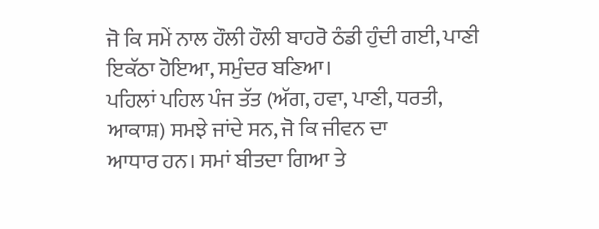ਜੋ ਕਿ ਸਮੇਂ ਨਾਲ ਹੌਲੀ ਹੌਲੀ ਬਾਹਰੋ ਠੰਡੀ ਹੁੰਦੀ ਗਈ, ਪਾਣੀ ਇਕੱਠਾ ਹੋਇਆ, ਸਮੁੰਦਰ ਬਣਿਆ।
ਪਹਿਲਾਂ ਪਹਿਲ ਪੰਜ ਤੱਤ (ਅੱਗ, ਹਵਾ, ਪਾਣੀ, ਧਰਤੀ, ਆਕਾਸ਼) ਸਮਝੇ ਜਾਂਦੇ ਸਨ, ਜੋ ਕਿ ਜੀਵਨ ਦਾ
ਆਧਾਰ ਹਨ। ਸਮਾਂ ਬੀਤਦਾ ਗਿਆ ਤੇ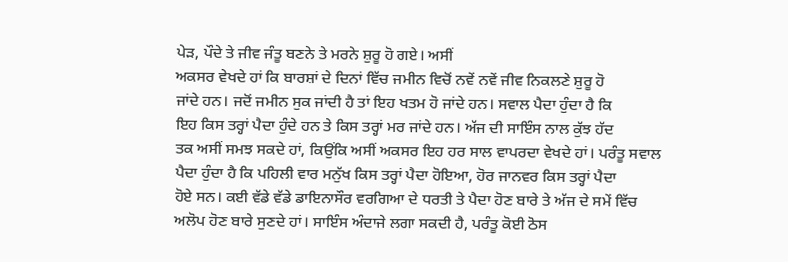ਪੇੜ, ਪੌਦੇ ਤੇ ਜੀਵ ਜੰਤੂ ਬਣਨੇ ਤੇ ਮਰਨੇ ਸ਼ੁਰੂ ਹੋ ਗਏ। ਅਸੀਂ
ਅਕਸਰ ਵੇਖਦੇ ਹਾਂ ਕਿ ਬਾਰਸ਼ਾਂ ਦੇ ਦਿਨਾਂ ਵਿੱਚ ਜਮੀਨ ਵਿਚੋਂ ਨਵੇਂ ਨਵੇਂ ਜੀਵ ਨਿਕਲਣੇ ਸ਼ੁਰੂ ਹੋ
ਜਾਂਦੇ ਹਨ। ਜਦੋਂ ਜਮੀਨ ਸੁਕ ਜਾਂਦੀ ਹੈ ਤਾਂ ਇਹ ਖਤਮ ਹੋ ਜਾਂਦੇ ਹਨ। ਸਵਾਲ ਪੈਦਾ ਹੁੰਦਾ ਹੈ ਕਿ
ਇਹ ਕਿਸ ਤਰ੍ਹਾਂ ਪੈਦਾ ਹੁੰਦੇ ਹਨ ਤੇ ਕਿਸ ਤਰ੍ਹਾਂ ਮਰ ਜਾਂਦੇ ਹਨ। ਅੱਜ ਦੀ ਸਾਇੰਸ ਨਾਲ ਕੁੱਝ ਹੱਦ
ਤਕ ਅਸੀਂ ਸਮਝ ਸਕਦੇ ਹਾਂ, ਕਿਉਂਕਿ ਅਸੀਂ ਅਕਸਰ ਇਹ ਹਰ ਸਾਲ ਵਾਪਰਦਾ ਵੇਖਦੇ ਹਾਂ। ਪਰੰਤੂ ਸਵਾਲ
ਪੈਦਾ ਹੁੰਦਾ ਹੈ ਕਿ ਪਹਿਲੀ ਵਾਰ ਮਨੁੱਖ ਕਿਸ ਤਰ੍ਹਾਂ ਪੈਦਾ ਹੋਇਆ, ਹੋਰ ਜਾਨਵਰ ਕਿਸ ਤਰ੍ਹਾਂ ਪੈਦਾ
ਹੋਏ ਸਨ। ਕਈ ਵੱਡੇ ਵੱਡੇ ਡਾਇਨਾਸੌਰ ਵਰਗਿਆ ਦੇ ਧਰਤੀ ਤੇ ਪੈਦਾ ਹੋਣ ਬਾਰੇ ਤੇ ਅੱਜ ਦੇ ਸਮੇਂ ਵਿੱਚ
ਅਲੋਪ ਹੋਣ ਬਾਰੇ ਸੁਣਦੇ ਹਾਂ। ਸਾਇੰਸ ਅੰਦਾਜੇ ਲਗਾ ਸਕਦੀ ਹੈ, ਪਰੰਤੂ ਕੋਈ ਠੋਸ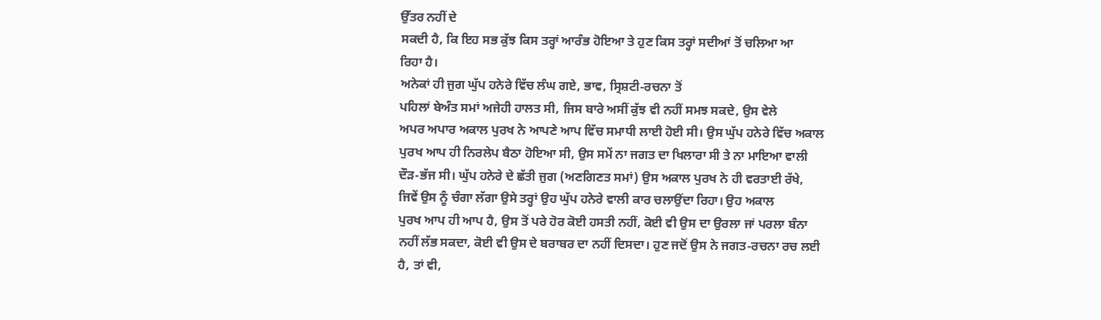ਉੱਤਰ ਨਹੀਂ ਦੇ
ਸਕਦੀ ਹੈ, ਕਿ ਇਹ ਸਭ ਕੁੱਝ ਕਿਸ ਤਰ੍ਹਾਂ ਆਰੰਭ ਹੋਇਆ ਤੇ ਹੁਣ ਕਿਸ ਤਰ੍ਹਾਂ ਸਦੀਆਂ ਤੋਂ ਚਲਿਆ ਆ
ਰਿਹਾ ਹੈ।
ਅਨੇਕਾਂ ਹੀ ਜੁਗ ਘੁੱਪ ਹਨੇਰੇ ਵਿੱਚ ਲੰਘ ਗਏ, ਭਾਵ, ਸ੍ਰਿਸ਼ਟੀ-ਰਚਨਾ ਤੋਂ
ਪਹਿਲਾਂ ਬੇਅੰਤ ਸਮਾਂ ਅਜੇਹੀ ਹਾਲਤ ਸੀ, ਜਿਸ ਬਾਰੇ ਅਸੀਂ ਕੁੱਝ ਵੀ ਨਹੀਂ ਸਮਝ ਸਕਦੇ, ਉਸ ਵੇਲੇ
ਅਪਰ ਅਪਾਰ ਅਕਾਲ ਪੁਰਖ ਨੇ ਆਪਣੇ ਆਪ ਵਿੱਚ ਸਮਾਧੀ ਲਾਈ ਹੋਈ ਸੀ। ਉਸ ਘੁੱਪ ਹਨੇਰੇ ਵਿੱਚ ਅਕਾਲ
ਪੁਰਖ ਆਪ ਹੀ ਨਿਰਲੇਪ ਬੈਠਾ ਹੋਇਆ ਸੀ, ਉਸ ਸਮੇਂ ਨਾ ਜਗਤ ਦਾ ਖਿਲਾਰਾ ਸੀ ਤੇ ਨਾ ਮਾਇਆ ਵਾਲੀ
ਦੌੜ-ਭੱਜ ਸੀ। ਘੁੱਪ ਹਨੇਰੇ ਦੇ ਛੱਤੀ ਜੁਗ (ਅਣਗਿਣਤ ਸਮਾਂ) ਉਸ ਅਕਾਲ ਪੁਰਖ ਨੇ ਹੀ ਵਰਤਾਈ ਰੱਖੇ,
ਜਿਵੇਂ ਉਸ ਨੂੰ ਚੰਗਾ ਲੱਗਾ ਉਸੇ ਤਰ੍ਹਾਂ ਉਹ ਘੁੱਪ ਹਨੇਰੇ ਵਾਲੀ ਕਾਰ ਚਲਾਉਂਦਾ ਰਿਹਾ। ਉਹ ਅਕਾਲ
ਪੁਰਖ ਆਪ ਹੀ ਆਪ ਹੈ, ਉਸ ਤੋਂ ਪਰੇ ਹੋਰ ਕੋਈ ਹਸਤੀ ਨਹੀਂ, ਕੋਈ ਵੀ ਉਸ ਦਾ ਉਰਲਾ ਜਾਂ ਪਰਲਾ ਬੰਨਾ
ਨਹੀਂ ਲੱਭ ਸਕਦਾ, ਕੋਈ ਵੀ ਉਸ ਦੇ ਬਰਾਬਰ ਦਾ ਨਹੀਂ ਦਿਸਦਾ। ਹੁਣ ਜਦੋਂ ਉਸ ਨੇ ਜਗਤ-ਰਚਨਾ ਰਚ ਲਈ
ਹੈ, ਤਾਂ ਵੀ,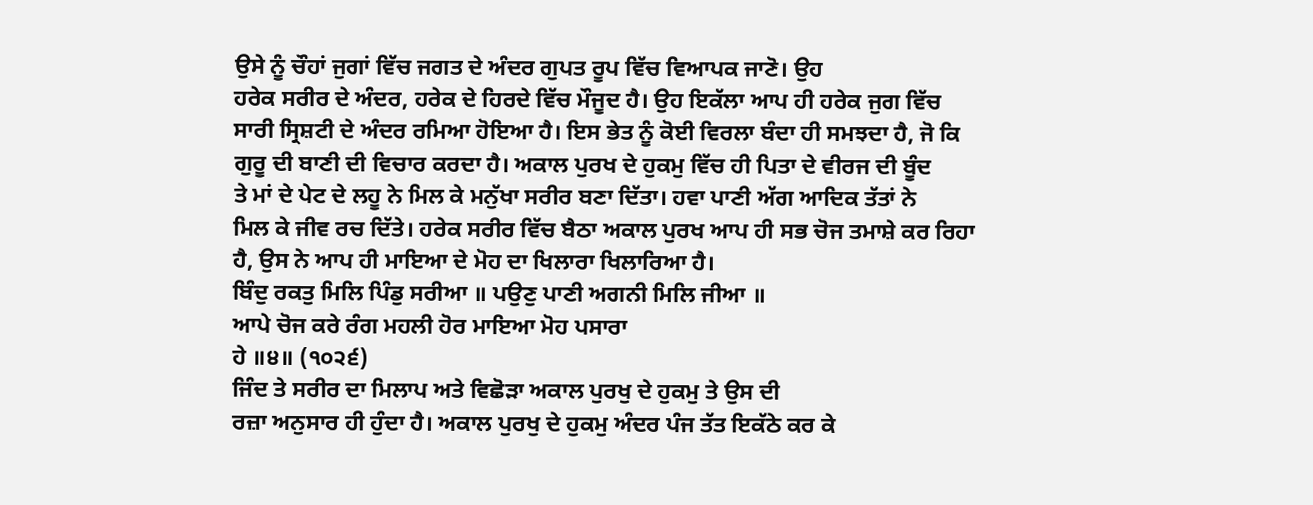ਉਸੇ ਨੂੰ ਚੌਹਾਂ ਜੁਗਾਂ ਵਿੱਚ ਜਗਤ ਦੇ ਅੰਦਰ ਗੁਪਤ ਰੂਪ ਵਿੱਚ ਵਿਆਪਕ ਜਾਣੋ। ਉਹ
ਹਰੇਕ ਸਰੀਰ ਦੇ ਅੰਦਰ, ਹਰੇਕ ਦੇ ਹਿਰਦੇ ਵਿੱਚ ਮੌਜੂਦ ਹੈ। ਉਹ ਇਕੱਲਾ ਆਪ ਹੀ ਹਰੇਕ ਜੁਗ ਵਿੱਚ
ਸਾਰੀ ਸ੍ਰਿਸ਼ਟੀ ਦੇ ਅੰਦਰ ਰਮਿਆ ਹੋਇਆ ਹੈ। ਇਸ ਭੇਤ ਨੂੰ ਕੋਈ ਵਿਰਲਾ ਬੰਦਾ ਹੀ ਸਮਝਦਾ ਹੈ, ਜੋ ਕਿ
ਗੁਰੂ ਦੀ ਬਾਣੀ ਦੀ ਵਿਚਾਰ ਕਰਦਾ ਹੈ। ਅਕਾਲ ਪੁਰਖ ਦੇ ਹੁਕਮੁ ਵਿੱਚ ਹੀ ਪਿਤਾ ਦੇ ਵੀਰਜ ਦੀ ਬੂੰਦ
ਤੇ ਮਾਂ ਦੇ ਪੇਟ ਦੇ ਲਹੂ ਨੇ ਮਿਲ ਕੇ ਮਨੁੱਖਾ ਸਰੀਰ ਬਣਾ ਦਿੱਤਾ। ਹਵਾ ਪਾਣੀ ਅੱਗ ਆਦਿਕ ਤੱਤਾਂ ਨੇ
ਮਿਲ ਕੇ ਜੀਵ ਰਚ ਦਿੱਤੇ। ਹਰੇਕ ਸਰੀਰ ਵਿੱਚ ਬੈਠਾ ਅਕਾਲ ਪੁਰਖ ਆਪ ਹੀ ਸਭ ਚੋਜ ਤਮਾਸ਼ੇ ਕਰ ਰਿਹਾ
ਹੈ, ਉਸ ਨੇ ਆਪ ਹੀ ਮਾਇਆ ਦੇ ਮੋਹ ਦਾ ਖਿਲਾਰਾ ਖਿਲਾਰਿਆ ਹੈ।
ਬਿੰਦੁ ਰਕਤੁ ਮਿਲਿ ਪਿੰਡੁ ਸਰੀਆ ॥ ਪਉਣੁ ਪਾਣੀ ਅਗਨੀ ਮਿਲਿ ਜੀਆ ॥
ਆਪੇ ਚੋਜ ਕਰੇ ਰੰਗ ਮਹਲੀ ਹੋਰ ਮਾਇਆ ਮੋਹ ਪਸਾਰਾ
ਹੇ ॥੪॥ (੧੦੨੬)
ਜਿੰਦ ਤੇ ਸਰੀਰ ਦਾ ਮਿਲਾਪ ਅਤੇ ਵਿਛੋੜਾ ਅਕਾਲ ਪੁਰਖੁ ਦੇ ਹੁਕਮੁ ਤੇ ਉਸ ਦੀ
ਰਜ਼ਾ ਅਨੁਸਾਰ ਹੀ ਹੁੰਦਾ ਹੈ। ਅਕਾਲ ਪੁਰਖੁ ਦੇ ਹੁਕਮੁ ਅੰਦਰ ਪੰਜ ਤੱਤ ਇਕੱਠੇ ਕਰ ਕੇ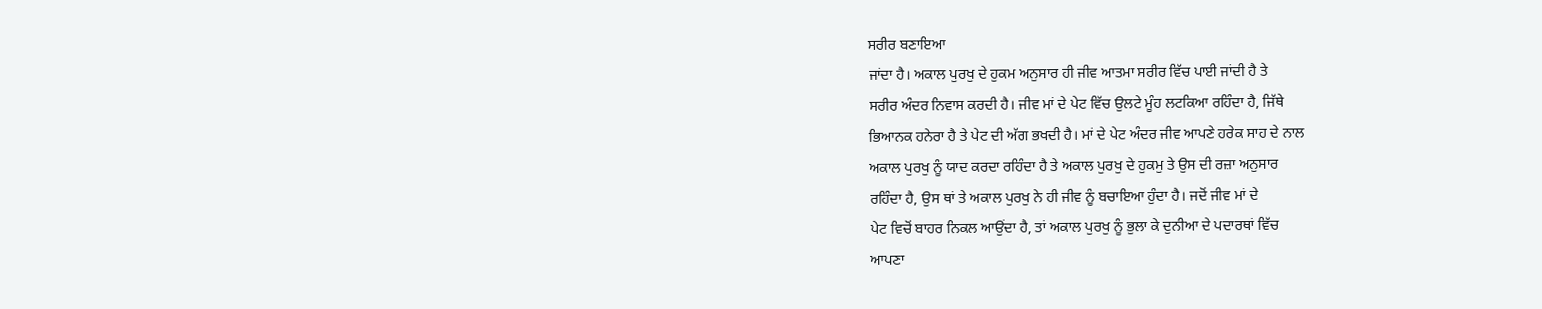ਸਰੀਰ ਬਣਾਇਆ
ਜਾਂਦਾ ਹੈ। ਅਕਾਲ ਪੁਰਖੁ ਦੇ ਹੁਕਮ ਅਨੁਸਾਰ ਹੀ ਜੀਵ ਆਤਮਾ ਸਰੀਰ ਵਿੱਚ ਪਾਈ ਜਾਂਦੀ ਹੈ ਤੇ
ਸਰੀਰ ਅੰਦਰ ਨਿਵਾਸ ਕਰਦੀ ਹੈ। ਜੀਵ ਮਾਂ ਦੇ ਪੇਟ ਵਿੱਚ ਉਲਟੇ ਮੂੰਹ ਲਟਕਿਆ ਰਹਿੰਦਾ ਹੈ, ਜਿੱਥੇ
ਭਿਆਨਕ ਹਨੇਰਾ ਹੈ ਤੇ ਪੇਟ ਦੀ ਅੱਗ ਭਖਦੀ ਹੈ। ਮਾਂ ਦੇ ਪੇਟ ਅੰਦਰ ਜੀਵ ਆਪਣੇ ਹਰੇਕ ਸਾਹ ਦੇ ਨਾਲ
ਅਕਾਲ ਪੁਰਖੁ ਨੂੰ ਯਾਦ ਕਰਦਾ ਰਹਿੰਦਾ ਹੈ ਤੇ ਅਕਾਲ ਪੁਰਖੁ ਦੇ ਹੁਕਮੁ ਤੇ ਉਸ ਦੀ ਰਜ਼ਾ ਅਨੁਸਾਰ
ਰਹਿੰਦਾ ਹੈ, ਉਸ ਥਾਂ ਤੇ ਅਕਾਲ ਪੁਰਖੁ ਨੇ ਹੀ ਜੀਵ ਨੂੰ ਬਚਾਇਆ ਹੁੰਦਾ ਹੈ। ਜਦੋਂ ਜੀਵ ਮਾਂ ਦੇ
ਪੇਟ ਵਿਚੋਂ ਬਾਹਰ ਨਿਕਲ ਆਉਂਦਾ ਹੈ, ਤਾਂ ਅਕਾਲ ਪੁਰਖੁ ਨੂੰ ਭੁਲਾ ਕੇ ਦੁਨੀਆ ਦੇ ਪਦਾਰਥਾਂ ਵਿੱਚ
ਆਪਣਾ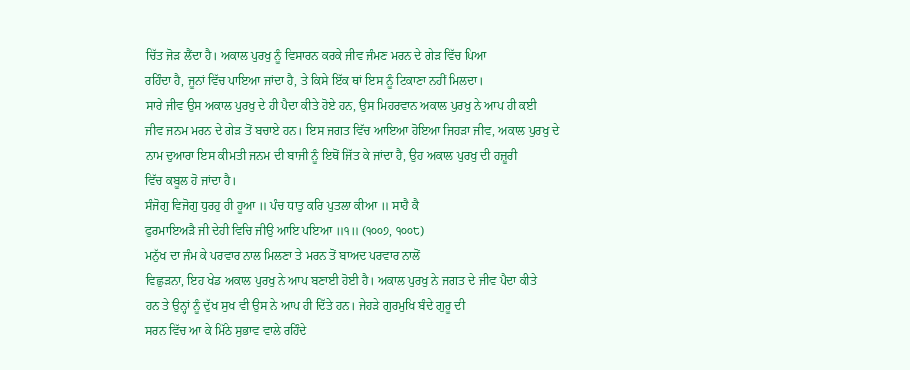ਚਿੱਤ ਜੋੜ ਲੈਂਦਾ ਹੈ। ਅਕਾਲ ਪੁਰਖੁ ਨੂੰ ਵਿਸਾਰਨ ਕਰਕੇ ਜੀਵ ਜੰਮਣ ਮਰਨ ਦੇ ਗੇੜ ਵਿੱਚ ਪਿਆ
ਰਹਿੰਦਾ ਹੈ, ਜੂਨਾਂ ਵਿੱਚ ਪਾਇਆ ਜਾਂਦਾ ਹੈ, ਤੇ ਕਿਸੇ ਇੱਕ ਥਾਂ ਇਸ ਨੂੰ ਟਿਕਾਣਾ ਨਹੀਂ ਮਿਲਦਾ।
ਸਾਰੇ ਜੀਵ ਉਸ ਅਕਾਲ ਪੁਰਖੁ ਦੇ ਹੀ ਪੈਦਾ ਕੀਤੇ ਹੋਏ ਹਨ, ਉਸ ਮਿਹਰਵਾਨ ਅਕਾਲ ਪੁਰਖੁ ਨੇ ਆਪ ਹੀ ਕਈ
ਜੀਵ ਜਨਮ ਮਰਨ ਦੇ ਗੇੜ ਤੋਂ ਬਚਾਏ ਹਨ। ਇਸ ਜਗਤ ਵਿੱਚ ਆਇਆ ਹੋਇਆ ਜਿਹੜਾ ਜੀਵ, ਅਕਾਲ ਪੁਰਖੁ ਦੇ
ਨਾਮ ਦੁਆਰਾ ਇਸ ਕੀਮਤੀ ਜਨਮ ਦੀ ਬਾਜੀ ਨੂੰ ਇਥੋਂ ਜਿੱਤ ਕੇ ਜਾਂਦਾ ਹੈ, ਉਹ ਅਕਾਲ ਪੁਰਖੁ ਦੀ ਹਜ਼ੂਰੀ
ਵਿੱਚ ਕਬੂਲ ਹੋ ਜਾਂਦਾ ਹੈ।
ਸੰਜੋਗੁ ਵਿਜੋਗੁ ਧੁਰਹੁ ਹੀ ਹੂਆ ॥ ਪੰਚ ਧਾਤੁ ਕਰਿ ਪੁਤਲਾ ਕੀਆ ॥ ਸਾਹੈ ਕੈ
ਫੁਰਮਾਇਅੜੈ ਜੀ ਦੇਹੀ ਵਿਚਿ ਜੀਉ ਆਇ ਪਇਆ ॥੧॥ (੧੦੦੭, ੧੦੦੮)
ਮਨੁੱਖ ਦਾ ਜੰਮ ਕੇ ਪਰਵਾਰ ਨਾਲ ਮਿਲਣਾ ਤੇ ਮਰਨ ਤੋਂ ਬਾਅਦ ਪਰਵਾਰ ਨਾਲੋਂ
ਵਿਛੁੜਨਾ, ਇਹ ਖੇਡ ਅਕਾਲ ਪੁਰਖੁ ਨੇ ਆਪ ਬਣਾਈ ਹੋਈ ਹੈ। ਅਕਾਲ ਪੁਰਖੁ ਨੇ ਜਗਤ ਦੇ ਜੀਵ ਪੈਦਾ ਕੀਤੇ
ਹਨ ਤੇ ਉਨ੍ਹਾਂ ਨੂੰ ਦੁੱਖ ਸੁਖ ਵੀ ਉਸ ਨੇ ਆਪ ਹੀ ਦਿੱਤੇ ਹਨ। ਜੇਹੜੇ ਗੁਰਮੁਖਿ ਬੰਦੇ ਗੁਰੂ ਦੀ
ਸਰਨ ਵਿੱਚ ਆ ਕੇ ਮਿੱਠੇ ਸੁਭਾਵ ਵਾਲੇ ਰਹਿੰਦੇ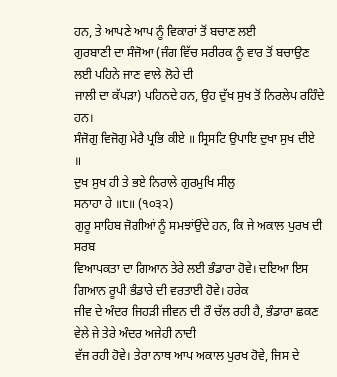ਹਨ, ਤੇ ਆਪਣੇ ਆਪ ਨੂੰ ਵਿਕਾਰਾਂ ਤੋਂ ਬਚਾਣ ਲਈ
ਗੁਰਬਾਣੀ ਦਾ ਸੰਜੋਆ (ਜੰਗ ਵਿੱਚ ਸਰੀਰਕ ਨੂੰ ਵਾਰ ਤੋਂ ਬਚਾਉਣ ਲਈ ਪਹਿਨੇ ਜਾਣ ਵਾਲੇ ਲੋਹੇ ਦੀ
ਜਾਲੀ ਦਾ ਕੱਪੜਾ) ਪਹਿਨਦੇ ਹਨ, ਉਹ ਦੁੱਖ ਸੁਖ ਤੋਂ ਨਿਰਲੇਪ ਰਹਿੰਦੇ ਹਨ।
ਸੰਜੋਗੁ ਵਿਜੋਗੁ ਮੇਰੈ ਪ੍ਰਭਿ ਕੀਏ ॥ ਸ੍ਰਿਸਟਿ ਉਪਾਇ ਦੁਖਾ ਸੁਖ ਦੀਏ ॥
ਦੁਖ ਸੁਖ ਹੀ ਤੇ ਭਏ ਨਿਰਾਲੇ ਗੁਰਮੁਖਿ ਸੀਲੁ
ਸਨਾਹਾ ਹੇ ॥੮॥ (੧੦੩੨)
ਗੁਰੂ ਸਾਹਿਬ ਜੋਗੀਆਂ ਨੂੰ ਸਮਝਾਂਉਂਦੇ ਹਨ, ਕਿ ਜੇ ਅਕਾਲ ਪੁਰਖ ਦੀ ਸਰਬ
ਵਿਆਪਕਤਾ ਦਾ ਗਿਆਨ ਤੇਰੇ ਲਈ ਭੰਡਾਰਾ ਹੋਵੇ। ਦਇਆ ਇਸ ਗਿਆਨ ਰੂਪੀ ਭੰਡਾਰੇ ਦੀ ਵਰਤਾਈ ਹੋਵੇ। ਹਰੇਕ
ਜੀਵ ਦੇ ਅੰਦਰ ਜਿਹੜੀ ਜੀਵਨ ਦੀ ਰੌ ਚੱਲ ਰਹੀ ਹੈ, ਭੰਡਾਰਾ ਛਕਣ ਵੇਲੇ ਜੇ ਤੇਰੇ ਅੰਦਰ ਅਜੇਹੀ ਨਾਦੀ
ਵੱਜ ਰਹੀ ਹੋਵੇ। ਤੇਰਾ ਨਾਥ ਆਪ ਅਕਾਲ ਪੁਰਖ ਹੋਵੇ, ਜਿਸ ਦੇ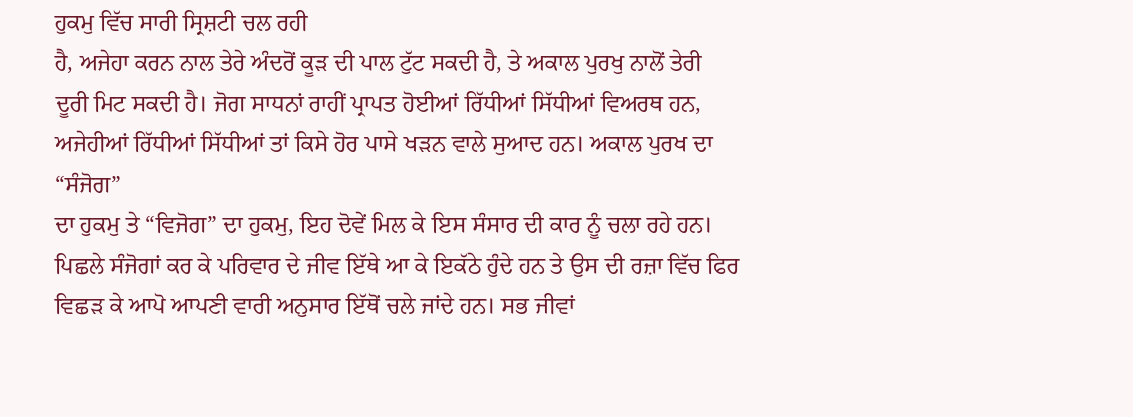ਹੁਕਮੁ ਵਿੱਚ ਸਾਰੀ ਸ੍ਰਿਸ਼ਟੀ ਚਲ ਰਹੀ
ਹੈ, ਅਜੇਹਾ ਕਰਨ ਨਾਲ ਤੇਰੇ ਅੰਦਰੋਂ ਕੂੜ ਦੀ ਪਾਲ ਟੁੱਟ ਸਕਦੀ ਹੈ, ਤੇ ਅਕਾਲ ਪੁਰਖੁ ਨਾਲੋਂ ਤੇਰੀ
ਦੂਰੀ ਮਿਟ ਸਕਦੀ ਹੈ। ਜੋਗ ਸਾਧਨਾਂ ਰਾਹੀਂ ਪ੍ਰਾਪਤ ਹੋਈਆਂ ਰਿੱਧੀਆਂ ਸਿੱਧੀਆਂ ਵਿਅਰਥ ਹਨ,
ਅਜੇਹੀਆਂ ਰਿੱਧੀਆਂ ਸਿੱਧੀਆਂ ਤਾਂ ਕਿਸੇ ਹੋਰ ਪਾਸੇ ਖੜਨ ਵਾਲੇ ਸੁਆਦ ਹਨ। ਅਕਾਲ ਪੁਰਖ ਦਾ “ਸੰਜੋਗ”
ਦਾ ਹੁਕਮੁ ਤੇ “ਵਿਜੋਗ” ਦਾ ਹੁਕਮੁ, ਇਹ ਦੋਵੇਂ ਮਿਲ ਕੇ ਇਸ ਸੰਸਾਰ ਦੀ ਕਾਰ ਨੂੰ ਚਲਾ ਰਹੇ ਹਨ।
ਪਿਛਲੇ ਸੰਜੋਗਾਂ ਕਰ ਕੇ ਪਰਿਵਾਰ ਦੇ ਜੀਵ ਇੱਥੇ ਆ ਕੇ ਇਕੱਠੇ ਹੁੰਦੇ ਹਨ ਤੇ ਉਸ ਦੀ ਰਜ਼ਾ ਵਿੱਚ ਫਿਰ
ਵਿਛੜ ਕੇ ਆਪੋ ਆਪਣੀ ਵਾਰੀ ਅਨੁਸਾਰ ਇੱਥੋਂ ਚਲੇ ਜਾਂਦੇ ਹਨ। ਸਭ ਜੀਵਾਂ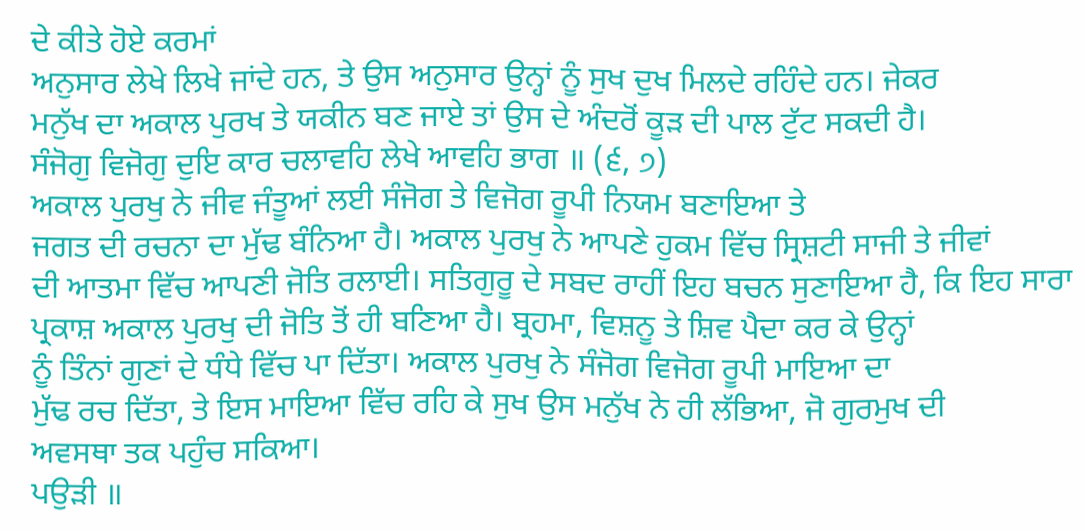ਦੇ ਕੀਤੇ ਹੋਏ ਕਰਮਾਂ
ਅਨੁਸਾਰ ਲੇਖੇ ਲਿਖੇ ਜਾਂਦੇ ਹਨ, ਤੇ ਉਸ ਅਨੁਸਾਰ ਉਨ੍ਹਾਂ ਨੂੰ ਸੁਖ ਦੁਖ ਮਿਲਦੇ ਰਹਿੰਦੇ ਹਨ। ਜੇਕਰ
ਮਨੁੱਖ ਦਾ ਅਕਾਲ ਪੁਰਖ ਤੇ ਯਕੀਨ ਬਣ ਜਾਏ ਤਾਂ ਉਸ ਦੇ ਅੰਦਰੋਂ ਕੂੜ ਦੀ ਪਾਲ ਟੁੱਟ ਸਕਦੀ ਹੈ।
ਸੰਜੋਗੁ ਵਿਜੋਗੁ ਦੁਇ ਕਾਰ ਚਲਾਵਹਿ ਲੇਖੇ ਆਵਹਿ ਭਾਗ ॥ (੬, ੭)
ਅਕਾਲ ਪੁਰਖੁ ਨੇ ਜੀਵ ਜੰਤੂਆਂ ਲਈ ਸੰਜੋਗ ਤੇ ਵਿਜੋਗ ਰੂਪੀ ਨਿਯਮ ਬਣਾਇਆ ਤੇ
ਜਗਤ ਦੀ ਰਚਨਾ ਦਾ ਮੁੱਢ ਬੰਨਿਆ ਹੈ। ਅਕਾਲ ਪੁਰਖੁ ਨੇ ਆਪਣੇ ਹੁਕਮ ਵਿੱਚ ਸ੍ਰਿਸ਼ਟੀ ਸਾਜੀ ਤੇ ਜੀਵਾਂ
ਦੀ ਆਤਮਾ ਵਿੱਚ ਆਪਣੀ ਜੋਤਿ ਰਲਾਈ। ਸਤਿਗੁਰੂ ਦੇ ਸਬਦ ਰਾਹੀਂ ਇਹ ਬਚਨ ਸੁਣਾਇਆ ਹੈ, ਕਿ ਇਹ ਸਾਰਾ
ਪ੍ਰਕਾਸ਼ ਅਕਾਲ ਪੁਰਖੁ ਦੀ ਜੋਤਿ ਤੋਂ ਹੀ ਬਣਿਆ ਹੈ। ਬ੍ਰਹਮਾ, ਵਿਸ਼ਨੂ ਤੇ ਸ਼ਿਵ ਪੈਦਾ ਕਰ ਕੇ ਉਨ੍ਹਾਂ
ਨੂੰ ਤਿੰਨਾਂ ਗੁਣਾਂ ਦੇ ਧੰਧੇ ਵਿੱਚ ਪਾ ਦਿੱਤਾ। ਅਕਾਲ ਪੁਰਖੁ ਨੇ ਸੰਜੋਗ ਵਿਜੋਗ ਰੂਪੀ ਮਾਇਆ ਦਾ
ਮੁੱਢ ਰਚ ਦਿੱਤਾ, ਤੇ ਇਸ ਮਾਇਆ ਵਿੱਚ ਰਹਿ ਕੇ ਸੁਖ ਉਸ ਮਨੁੱਖ ਨੇ ਹੀ ਲੱਭਿਆ, ਜੋ ਗੁਰਮੁਖ ਦੀ
ਅਵਸਥਾ ਤਕ ਪਹੁੰਚ ਸਕਿਆ।
ਪਉੜੀ ॥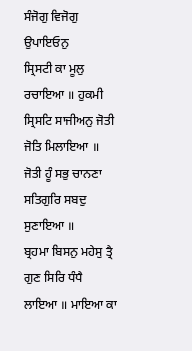ਸੰਜੋਗੁ ਵਿਜੋਗੁ ਉਪਾਇਓਨੁ
ਸ੍ਰਿਸਟੀ ਕਾ ਮੂਲੁ ਰਚਾਇਆ ॥ ਹੁਕਮੀ
ਸ੍ਰਿਸਟਿ ਸਾਜੀਅਨੁ ਜੋਤੀ ਜੋਤਿ ਮਿਲਾਇਆ ॥ ਜੋਤੀ ਹੂੰ ਸਭੁ ਚਾਨਣਾ ਸਤਿਗੁਰਿ ਸਬਦੁ ਸੁਣਾਇਆ ॥
ਬ੍ਰਹਮਾ ਬਿਸਨੁ ਮਹੇਸੁ ਤ੍ਰੈ ਗੁਣ ਸਿਰਿ ਧੰਧੈ ਲਾਇਆ ॥ ਮਾਇਆ ਕਾ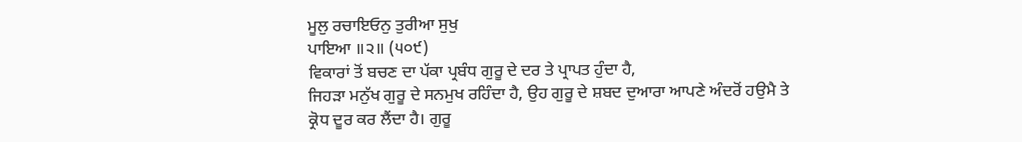ਮੂਲੁ ਰਚਾਇਓਨੁ ਤੁਰੀਆ ਸੁਖੁ
ਪਾਇਆ ॥੨॥ (੫੦੯)
ਵਿਕਾਰਾਂ ਤੋਂ ਬਚਣ ਦਾ ਪੱਕਾ ਪ੍ਰਬੰਧ ਗੁਰੂ ਦੇ ਦਰ ਤੇ ਪ੍ਰਾਪਤ ਹੁੰਦਾ ਹੈ,
ਜਿਹੜਾ ਮਨੁੱਖ ਗੁਰੂ ਦੇ ਸਨਮੁਖ ਰਹਿੰਦਾ ਹੈ, ਉਹ ਗੁਰੂ ਦੇ ਸ਼ਬਦ ਦੁਆਰਾ ਆਪਣੇ ਅੰਦਰੋਂ ਹਉਮੈ ਤੇ
ਕ੍ਰੋਧ ਦੂਰ ਕਰ ਲੈਂਦਾ ਹੈ। ਗੁਰੂ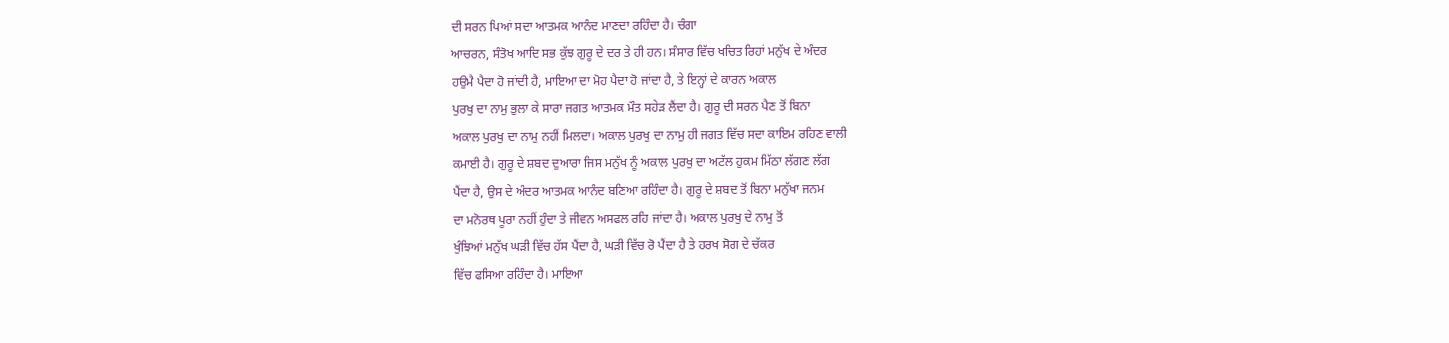ਦੀ ਸਰਨ ਪਿਆਂ ਸਦਾ ਆਤਮਕ ਆਨੰਦ ਮਾਣਦਾ ਰਹਿੰਦਾ ਹੈ। ਚੰਗਾ
ਆਚਰਨ, ਸੰਤੋਖ ਆਦਿ ਸਭ ਕੁੱਝ ਗੁਰੂ ਦੇ ਦਰ ਤੇ ਹੀ ਹਨ। ਸੰਸਾਰ ਵਿੱਚ ਖਚਿਤ ਰਿਹਾਂ ਮਨੁੱਖ ਦੇ ਅੰਦਰ
ਹਉਮੈ ਪੈਦਾ ਹੋ ਜਾਂਦੀ ਹੈ, ਮਾਇਆ ਦਾ ਮੋਹ ਪੈਦਾ ਹੋ ਜਾਂਦਾ ਹੈ, ਤੇ ਇਨ੍ਹਾਂ ਦੇ ਕਾਰਨ ਅਕਾਲ
ਪੁਰਖੁ ਦਾ ਨਾਮੁ ਭੁਲਾ ਕੇ ਸਾਰਾ ਜਗਤ ਆਤਮਕ ਮੌਤ ਸਹੇੜ ਲੈਂਦਾ ਹੈ। ਗੁਰੂ ਦੀ ਸਰਨ ਪੈਣ ਤੋਂ ਬਿਨਾ
ਅਕਾਲ ਪੁਰਖੁ ਦਾ ਨਾਮੁ ਨਹੀਂ ਮਿਲਦਾ। ਅਕਾਲ ਪੁਰਖੁ ਦਾ ਨਾਮੁ ਹੀ ਜਗਤ ਵਿੱਚ ਸਦਾ ਕਾਇਮ ਰਹਿਣ ਵਾਲੀ
ਕਮਾਈ ਹੈ। ਗੁਰੂ ਦੇ ਸ਼ਬਦ ਦੁਆਰਾ ਜਿਸ ਮਨੁੱਖ ਨੂੰ ਅਕਾਲ ਪੁਰਖੁ ਦਾ ਅਟੱਲ ਹੁਕਮ ਮਿੱਠਾ ਲੱਗਣ ਲੱਗ
ਪੈਂਦਾ ਹੈ, ਉਸ ਦੇ ਅੰਦਰ ਆਤਮਕ ਆਨੰਦ ਬਣਿਆ ਰਹਿੰਦਾ ਹੈ। ਗੁਰੂ ਦੇ ਸ਼ਬਦ ਤੋਂ ਬਿਨਾ ਮਨੁੱਖਾ ਜਨਮ
ਦਾ ਮਨੋਰਥ ਪੂਰਾ ਨਹੀਂ ਹੁੰਦਾ ਤੇ ਜੀਵਨ ਅਸਫਲ ਰਹਿ ਜਾਂਦਾ ਹੈ। ਅਕਾਲ ਪੁਰਖੁ ਦੇ ਨਾਮੁ ਤੋਂ
ਖੁੰਝਿਆਂ ਮਨੁੱਖ ਘੜੀ ਵਿੱਚ ਹੱਸ ਪੈਂਦਾ ਹੈ, ਘੜੀ ਵਿੱਚ ਰੋ ਪੈਂਦਾ ਹੈ ਤੇ ਹਰਖ ਸੋਗ ਦੇ ਚੱਕਰ
ਵਿੱਚ ਫਸਿਆ ਰਹਿੰਦਾ ਹੈ। ਮਾਇਆ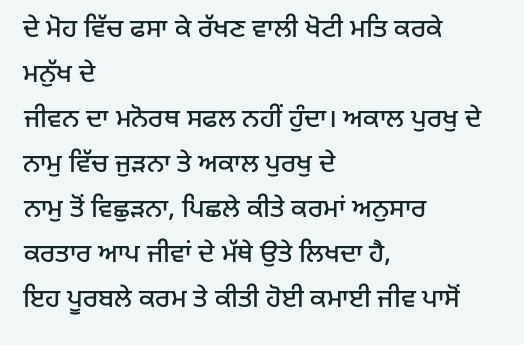ਦੇ ਮੋਹ ਵਿੱਚ ਫਸਾ ਕੇ ਰੱਖਣ ਵਾਲੀ ਖੋਟੀ ਮਤਿ ਕਰਕੇ ਮਨੁੱਖ ਦੇ
ਜੀਵਨ ਦਾ ਮਨੋਰਥ ਸਫਲ ਨਹੀਂ ਹੁੰਦਾ। ਅਕਾਲ ਪੁਰਖੁ ਦੇ ਨਾਮੁ ਵਿੱਚ ਜੁੜਨਾ ਤੇ ਅਕਾਲ ਪੁਰਖੁ ਦੇ
ਨਾਮੁ ਤੋਂ ਵਿਛੁੜਨਾ, ਪਿਛਲੇ ਕੀਤੇ ਕਰਮਾਂ ਅਨੁਸਾਰ ਕਰਤਾਰ ਆਪ ਜੀਵਾਂ ਦੇ ਮੱਥੇ ਉਤੇ ਲਿਖਦਾ ਹੈ,
ਇਹ ਪੂਰਬਲੇ ਕਰਮ ਤੇ ਕੀਤੀ ਹੋਈ ਕਮਾਈ ਜੀਵ ਪਾਸੋਂ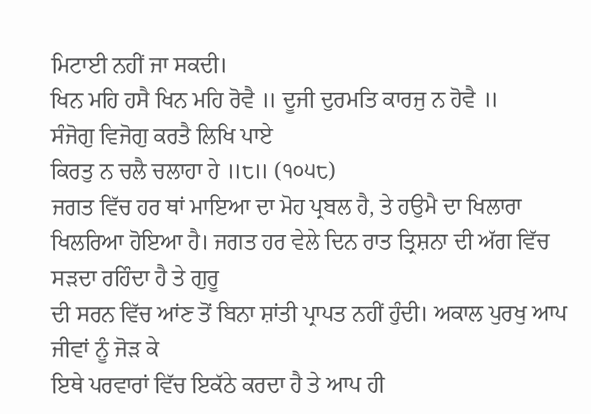ਮਿਟਾਈ ਨਹੀਂ ਜਾ ਸਕਦੀ।
ਖਿਨ ਮਹਿ ਹਸੈ ਖਿਨ ਮਹਿ ਰੋਵੈ ॥ ਦੂਜੀ ਦੁਰਮਤਿ ਕਾਰਜੁ ਨ ਹੋਵੈ ॥
ਸੰਜੋਗੁ ਵਿਜੋਗੁ ਕਰਤੈ ਲਿਖਿ ਪਾਏ
ਕਿਰਤੁ ਨ ਚਲੈ ਚਲਾਹਾ ਹੇ ॥੮॥ (੧੦੫੮)
ਜਗਤ ਵਿੱਚ ਹਰ ਥਾਂ ਮਾਇਆ ਦਾ ਮੋਹ ਪ੍ਰਬਲ ਹੈ, ਤੇ ਹਉਮੈ ਦਾ ਖਿਲਾਰਾ
ਖਿਲਰਿਆ ਹੋਇਆ ਹੈ। ਜਗਤ ਹਰ ਵੇਲੇ ਦਿਨ ਰਾਤ ਤ੍ਰਿਸ਼ਨਾ ਦੀ ਅੱਗ ਵਿੱਚ ਸੜਦਾ ਰਹਿੰਦਾ ਹੈ ਤੇ ਗੁਰੂ
ਦੀ ਸਰਨ ਵਿੱਚ ਆਂਣ ਤੋਂ ਬਿਨਾ ਸ਼ਾਂਤੀ ਪ੍ਰਾਪਤ ਨਹੀਂ ਹੁੰਦੀ। ਅਕਾਲ ਪੁਰਖੁ ਆਪ ਜੀਵਾਂ ਨੂੰ ਜੋੜ ਕੇ
ਇਥੇ ਪਰਵਾਰਾਂ ਵਿੱਚ ਇਕੱਠੇ ਕਰਦਾ ਹੈ ਤੇ ਆਪ ਹੀ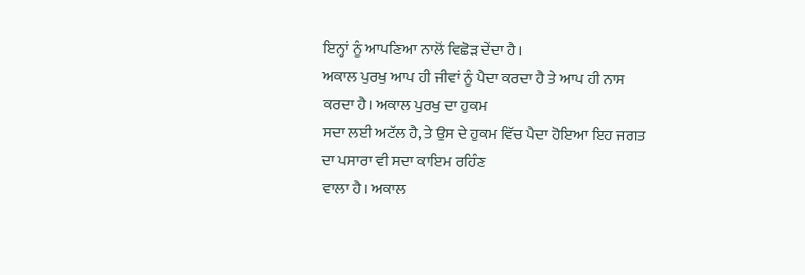ਇਨ੍ਹਾਂ ਨੂੰ ਆਪਣਿਆ ਨਾਲੋਂ ਵਿਛੋੜ ਦੇਂਦਾ ਹੈ।
ਅਕਾਲ ਪੁਰਖੁ ਆਪ ਹੀ ਜੀਵਾਂ ਨੂੰ ਪੈਦਾ ਕਰਦਾ ਹੈ ਤੇ ਆਪ ਹੀ ਨਾਸ ਕਰਦਾ ਹੈ। ਅਕਾਲ ਪੁਰਖੁ ਦਾ ਹੁਕਮ
ਸਦਾ ਲਈ ਅਟੱਲ ਹੈ, ਤੇ ਉਸ ਦੇ ਹੁਕਮ ਵਿੱਚ ਪੈਦਾ ਹੋਇਆ ਇਹ ਜਗਤ ਦਾ ਪਸਾਰਾ ਵੀ ਸਦਾ ਕਾਇਮ ਰਹਿੰਣ
ਵਾਲਾ ਹੈ। ਅਕਾਲ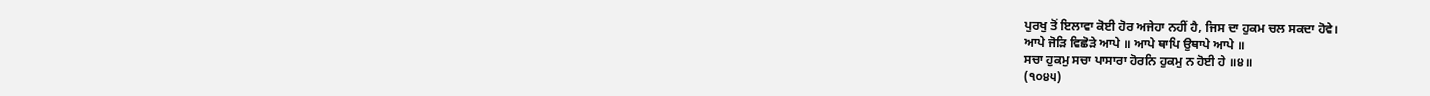ਪੁਰਖੁ ਤੋਂ ਇਲਾਵਾ ਕੋਈ ਹੋਰ ਅਜੇਹਾ ਨਹੀਂ ਹੈ, ਜਿਸ ਦਾ ਹੁਕਮ ਚਲ ਸਕਦਾ ਹੋਵੇ।
ਆਪੇ ਜੋੜਿ ਵਿਛੋੜੇ ਆਪੇ ॥ ਆਪੇ ਥਾਪਿ ਉਥਾਪੇ ਆਪੇ ॥
ਸਚਾ ਹੁਕਮੁ ਸਚਾ ਪਾਸਾਰਾ ਹੋਰਨਿ ਹੁਕਮੁ ਨ ਹੋਈ ਹੇ ॥੪॥
(੧੦੪੫)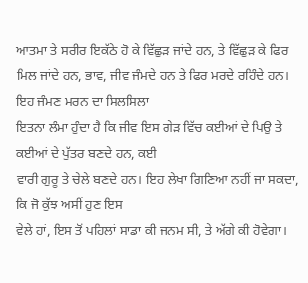ਆਤਮਾ ਤੇ ਸਰੀਰ ਇਕੱਠੇ ਹੋ ਕੇ ਵਿੱਛੁੜ ਜਾਂਦੇ ਹਨ, ਤੇ ਵਿੱਛੁੜ ਕੇ ਫਿਰ
ਮਿਲ ਜਾਂਦੇ ਹਨ, ਭਾਵ, ਜੀਵ ਜੰਮਦੇ ਹਨ ਤੇ ਫਿਰ ਮਰਦੇ ਰਹਿੰਦੇ ਹਨ। ਇਹ ਜੰਮਣ ਮਰਨ ਦਾ ਸਿਲਸਿਲਾ
ਇਤਨਾ ਲੰਮਾ ਹੁੰਦਾ ਹੈ ਕਿ ਜੀਵ ਇਸ ਗੇੜ ਵਿੱਚ ਕਈਆਂ ਦੇ ਪਿਉ ਤੇ ਕਈਆਂ ਦੇ ਪੁੱਤਰ ਬਣਦੇ ਹਨ, ਕਈ
ਵਾਰੀ ਗੁਰੂ ਤੇ ਚੇਲੇ ਬਣਦੇ ਹਨ। ਇਹ ਲੇਖਾ ਗਿਣਿਆ ਨਹੀਂ ਜਾ ਸਕਦਾ, ਕਿ ਜੋ ਕੁੱਝ ਅਸੀਂ ਹੁਣ ਇਸ
ਵੇਲੇ ਹਾਂ, ਇਸ ਤੋਂ ਪਹਿਲਾਂ ਸਾਡਾ ਕੀ ਜਨਮ ਸੀ, ਤੇ ਅੱਗੇ ਕੀ ਹੋਵੇਗਾ।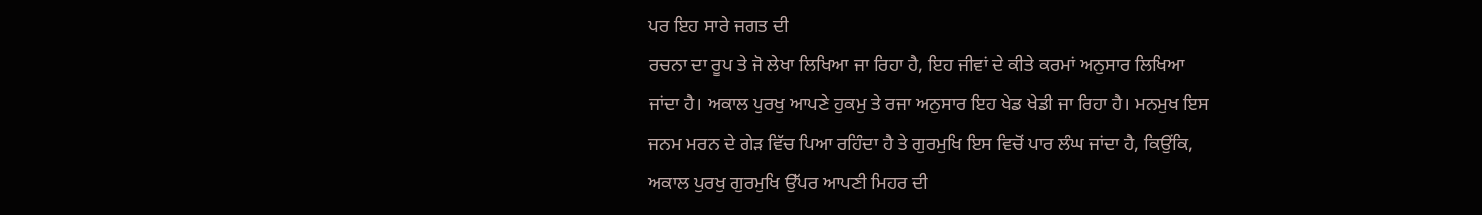ਪਰ ਇਹ ਸਾਰੇ ਜਗਤ ਦੀ
ਰਚਨਾ ਦਾ ਰੂਪ ਤੇ ਜੋ ਲੇਖਾ ਲਿਖਿਆ ਜਾ ਰਿਹਾ ਹੈ, ਇਹ ਜੀਵਾਂ ਦੇ ਕੀਤੇ ਕਰਮਾਂ ਅਨੁਸਾਰ ਲਿਖਿਆ
ਜਾਂਦਾ ਹੈ। ਅਕਾਲ ਪੁਰਖੁ ਆਪਣੇ ਹੁਕਮੁ ਤੇ ਰਜਾ ਅਨੁਸਾਰ ਇਹ ਖੇਡ ਖੇਡੀ ਜਾ ਰਿਹਾ ਹੈ। ਮਨਮੁਖ ਇਸ
ਜਨਮ ਮਰਨ ਦੇ ਗੇੜ ਵਿੱਚ ਪਿਆ ਰਹਿੰਦਾ ਹੈ ਤੇ ਗੁਰਮੁਖਿ ਇਸ ਵਿਚੋਂ ਪਾਰ ਲੰਘ ਜਾਂਦਾ ਹੈ, ਕਿਉਂਕਿ,
ਅਕਾਲ ਪੁਰਖੁ ਗੁਰਮੁਖਿ ਉੱਪਰ ਆਪਣੀ ਮਿਹਰ ਦੀ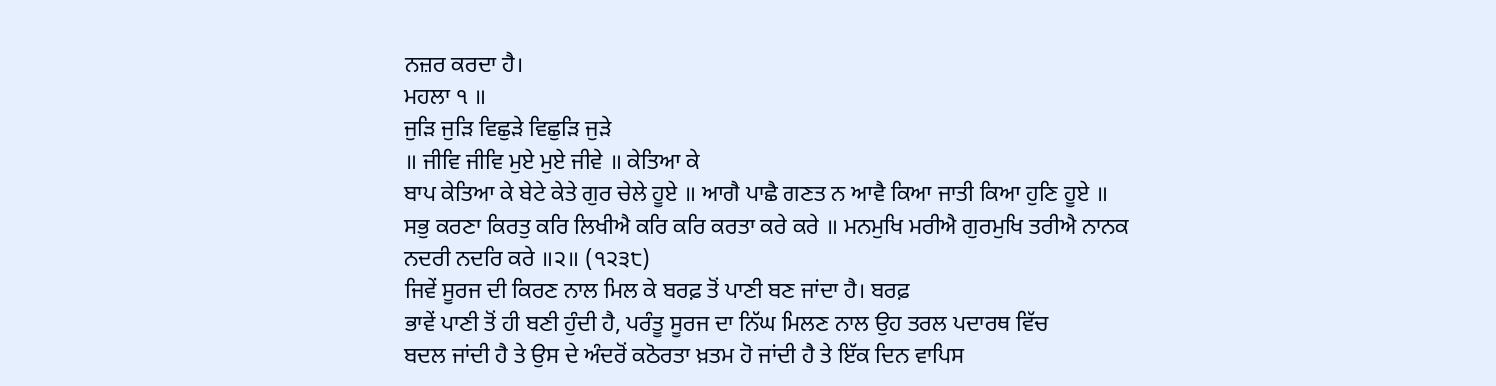ਨਜ਼ਰ ਕਰਦਾ ਹੈ।
ਮਹਲਾ ੧ ॥
ਜੁੜਿ ਜੁੜਿ ਵਿਛੁੜੇ ਵਿਛੁੜਿ ਜੁੜੇ
॥ ਜੀਵਿ ਜੀਵਿ ਮੁਏ ਮੁਏ ਜੀਵੇ ॥ ਕੇਤਿਆ ਕੇ
ਬਾਪ ਕੇਤਿਆ ਕੇ ਬੇਟੇ ਕੇਤੇ ਗੁਰ ਚੇਲੇ ਹੂਏ ॥ ਆਗੈ ਪਾਛੈ ਗਣਤ ਨ ਆਵੈ ਕਿਆ ਜਾਤੀ ਕਿਆ ਹੁਣਿ ਹੂਏ ॥
ਸਭੁ ਕਰਣਾ ਕਿਰਤੁ ਕਰਿ ਲਿਖੀਐ ਕਰਿ ਕਰਿ ਕਰਤਾ ਕਰੇ ਕਰੇ ॥ ਮਨਮੁਖਿ ਮਰੀਐ ਗੁਰਮੁਖਿ ਤਰੀਐ ਨਾਨਕ
ਨਦਰੀ ਨਦਰਿ ਕਰੇ ॥੨॥ (੧੨੩੮)
ਜਿਵੇਂ ਸੂਰਜ ਦੀ ਕਿਰਣ ਨਾਲ ਮਿਲ ਕੇ ਬਰਫ਼ ਤੋਂ ਪਾਣੀ ਬਣ ਜਾਂਦਾ ਹੈ। ਬਰਫ਼
ਭਾਵੇਂ ਪਾਣੀ ਤੋਂ ਹੀ ਬਣੀ ਹੁੰਦੀ ਹੈ, ਪਰੰਤੂ ਸੂਰਜ ਦਾ ਨਿੱਘ ਮਿਲਣ ਨਾਲ ਉਹ ਤਰਲ ਪਦਾਰਥ ਵਿੱਚ
ਬਦਲ ਜਾਂਦੀ ਹੈ ਤੇ ਉਸ ਦੇ ਅੰਦਰੋਂ ਕਠੋਰਤਾ ਖ਼ਤਮ ਹੋ ਜਾਂਦੀ ਹੈ ਤੇ ਇੱਕ ਦਿਨ ਵਾਪਿਸ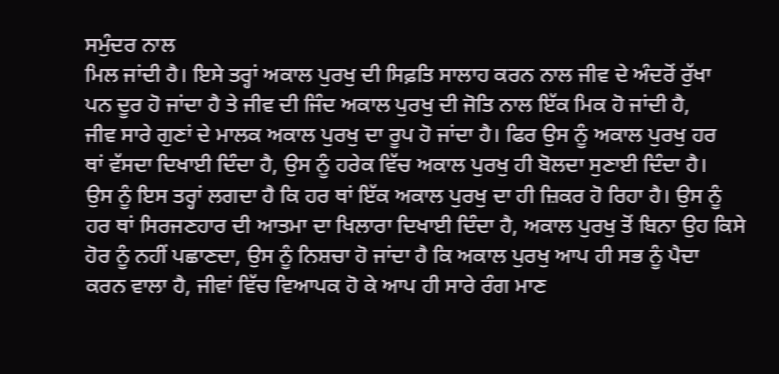ਸਮੁੰਦਰ ਨਾਲ
ਮਿਲ ਜਾਂਦੀ ਹੈ। ਇਸੇ ਤਰ੍ਹਾਂ ਅਕਾਲ ਪੁਰਖੁ ਦੀ ਸਿਫ਼ਤਿ ਸਾਲਾਹ ਕਰਨ ਨਾਲ ਜੀਵ ਦੇ ਅੰਦਰੋਂ ਰੁੱਖਾ
ਪਨ ਦੂਰ ਹੋ ਜਾਂਦਾ ਹੈ ਤੇ ਜੀਵ ਦੀ ਜਿੰਦ ਅਕਾਲ ਪੁਰਖੁ ਦੀ ਜੋਤਿ ਨਾਲ ਇੱਕ ਮਿਕ ਹੋ ਜਾਂਦੀ ਹੈ,
ਜੀਵ ਸਾਰੇ ਗੁਣਾਂ ਦੇ ਮਾਲਕ ਅਕਾਲ ਪੁਰਖੁ ਦਾ ਰੂਪ ਹੋ ਜਾਂਦਾ ਹੈ। ਫਿਰ ਉਸ ਨੂੰ ਅਕਾਲ ਪੁਰਖੁ ਹਰ
ਥਾਂ ਵੱਸਦਾ ਦਿਖਾਈ ਦਿੰਦਾ ਹੈ, ਉਸ ਨੂੰ ਹਰੇਕ ਵਿੱਚ ਅਕਾਲ ਪੁਰਖੁ ਹੀ ਬੋਲਦਾ ਸੁਣਾਈ ਦਿੰਦਾ ਹੈ।
ਉਸ ਨੂੰ ਇਸ ਤਰ੍ਹਾਂ ਲਗਦਾ ਹੈ ਕਿ ਹਰ ਥਾਂ ਇੱਕ ਅਕਾਲ ਪੁਰਖੁ ਦਾ ਹੀ ਜ਼ਿਕਰ ਹੋ ਰਿਹਾ ਹੈ। ਉਸ ਨੂੰ
ਹਰ ਥਾਂ ਸਿਰਜਣਹਾਰ ਦੀ ਆਤਮਾ ਦਾ ਖਿਲਾਰਾ ਦਿਖਾਈ ਦਿੰਦਾ ਹੈ, ਅਕਾਲ ਪੁਰਖੁ ਤੋਂ ਬਿਨਾ ਉਹ ਕਿਸੇ
ਹੋਰ ਨੂੰ ਨਹੀਂ ਪਛਾਣਦਾ, ਉਸ ਨੂੰ ਨਿਸ਼ਚਾ ਹੋ ਜਾਂਦਾ ਹੈ ਕਿ ਅਕਾਲ ਪੁਰਖੁ ਆਪ ਹੀ ਸਭ ਨੂੰ ਪੈਦਾ
ਕਰਨ ਵਾਲਾ ਹੈ, ਜੀਵਾਂ ਵਿੱਚ ਵਿਆਪਕ ਹੋ ਕੇ ਆਪ ਹੀ ਸਾਰੇ ਰੰਗ ਮਾਣ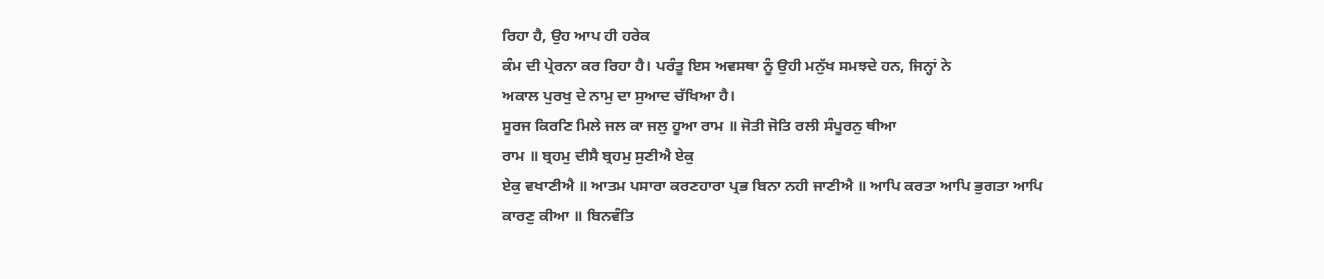ਰਿਹਾ ਹੈ, ਉਹ ਆਪ ਹੀ ਹਰੇਕ
ਕੰਮ ਦੀ ਪ੍ਰੇਰਨਾ ਕਰ ਰਿਹਾ ਹੈ। ਪਰੰਤੂ ਇਸ ਅਵਸਥਾ ਨੂੰ ਉਹੀ ਮਨੁੱਖ ਸਮਝਦੇ ਹਨ, ਜਿਨ੍ਹਾਂ ਨੇ
ਅਕਾਲ ਪੁਰਖੁ ਦੇ ਨਾਮੁ ਦਾ ਸੁਆਦ ਚੱਖਿਆ ਹੈ।
ਸੂਰਜ ਕਿਰਣਿ ਮਿਲੇ ਜਲ ਕਾ ਜਲੁ ਹੂਆ ਰਾਮ ॥ ਜੋਤੀ ਜੋਤਿ ਰਲੀ ਸੰਪੂਰਨੁ ਥੀਆ
ਰਾਮ ॥ ਬ੍ਰਹਮੁ ਦੀਸੈ ਬ੍ਰਹਮੁ ਸੁਣੀਐ ਏਕੁ
ਏਕੁ ਵਖਾਣੀਐ ॥ ਆਤਮ ਪਸਾਰਾ ਕਰਣਹਾਰਾ ਪ੍ਰਭ ਬਿਨਾ ਨਹੀ ਜਾਣੀਐ ॥ ਆਪਿ ਕਰਤਾ ਆਪਿ ਭੁਗਤਾ ਆਪਿ
ਕਾਰਣੁ ਕੀਆ ॥ ਬਿਨਵੰਤਿ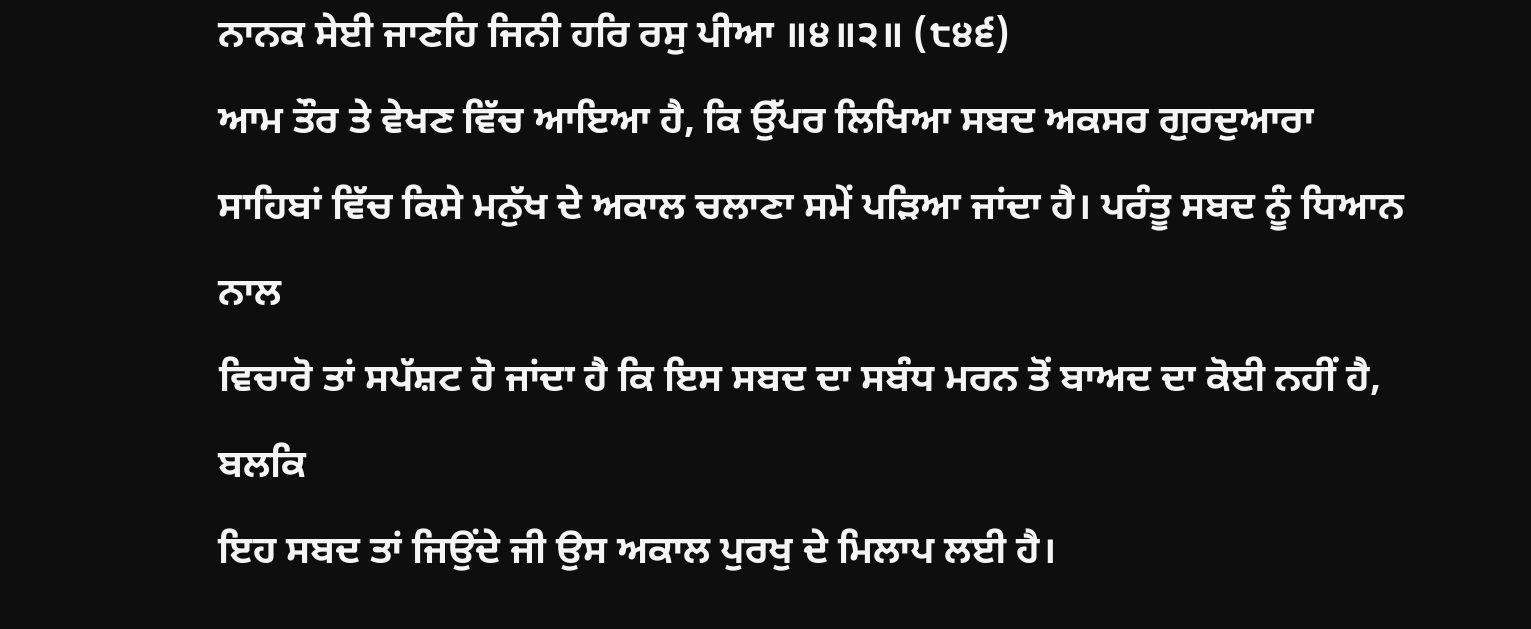ਨਾਨਕ ਸੇਈ ਜਾਣਹਿ ਜਿਨੀ ਹਰਿ ਰਸੁ ਪੀਆ ॥੪॥੨॥ (੮੪੬)
ਆਮ ਤੌਰ ਤੇ ਵੇਖਣ ਵਿੱਚ ਆਇਆ ਹੈ, ਕਿ ਉੱਪਰ ਲਿਖਿਆ ਸਬਦ ਅਕਸਰ ਗੁਰਦੁਆਰਾ
ਸਾਹਿਬਾਂ ਵਿੱਚ ਕਿਸੇ ਮਨੁੱਖ ਦੇ ਅਕਾਲ ਚਲਾਣਾ ਸਮੇਂ ਪੜਿਆ ਜਾਂਦਾ ਹੈ। ਪਰੰਤੂ ਸਬਦ ਨੂੰ ਧਿਆਨ ਨਾਲ
ਵਿਚਾਰੋ ਤਾਂ ਸਪੱਸ਼ਟ ਹੋ ਜਾਂਦਾ ਹੈ ਕਿ ਇਸ ਸਬਦ ਦਾ ਸਬੰਧ ਮਰਨ ਤੋਂ ਬਾਅਦ ਦਾ ਕੋਈ ਨਹੀਂ ਹੈ, ਬਲਕਿ
ਇਹ ਸਬਦ ਤਾਂ ਜਿਉਂਦੇ ਜੀ ਉਸ ਅਕਾਲ ਪੁਰਖੁ ਦੇ ਮਿਲਾਪ ਲਈ ਹੈ।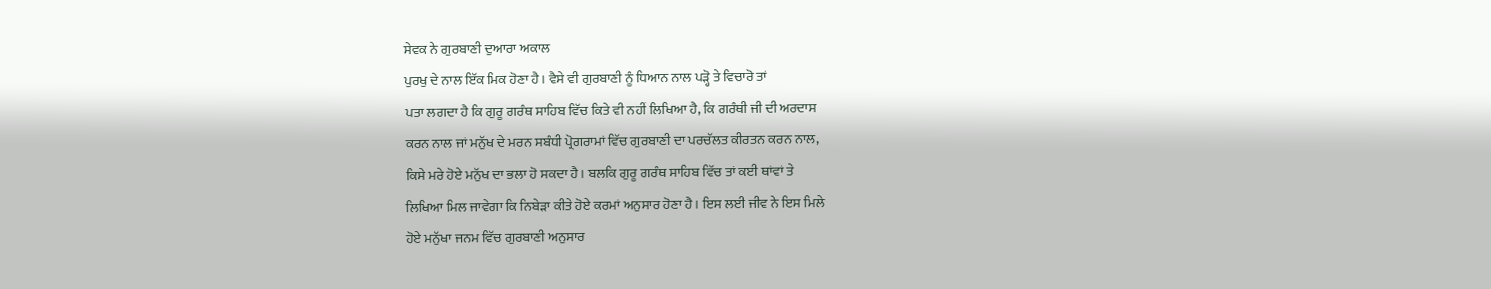ਸੇਵਕ ਨੇ ਗੁਰਬਾਣੀ ਦੁਆਰਾ ਅਕਾਲ
ਪੁਰਖੁ ਦੇ ਨਾਲ ਇੱਕ ਮਿਕ ਹੋਣਾ ਹੈ। ਵੈਸੇ ਵੀ ਗੁਰਬਾਣੀ ਨੂੰ ਧਿਆਨ ਨਾਲ ਪੜ੍ਹੋ ਤੇ ਵਿਚਾਰੋ ਤਾਂ
ਪਤਾ ਲਗਦਾ ਹੈ ਕਿ ਗੁਰੂ ਗਰੰਥ ਸਾਹਿਬ ਵਿੱਚ ਕਿਤੇ ਵੀ ਨਹੀਂ ਲਿਖਿਆ ਹੈ, ਕਿ ਗਰੰਥੀ ਜੀ ਦੀ ਅਰਦਾਸ
ਕਰਨ ਨਾਲ ਜਾਂ ਮਨੁੱਖ ਦੇ ਮਰਨ ਸਬੰਧੀ ਪ੍ਰੋਗਰਾਮਾਂ ਵਿੱਚ ਗੁਰਬਾਣੀ ਦਾ ਪਰਚੱਲਤ ਕੀਰਤਨ ਕਰਨ ਨਾਲ,
ਕਿਸੇ ਮਰੇ ਹੋਏ ਮਨੁੱਖ ਦਾ ਭਲਾ ਹੋ ਸਕਦਾ ਹੈ। ਬਲਕਿ ਗੁਰੂ ਗਰੰਥ ਸਾਹਿਬ ਵਿੱਚ ਤਾਂ ਕਈ ਥਾਂਵਾਂ ਤੇ
ਲਿਖਿਆ ਮਿਲ ਜਾਵੇਗਾ ਕਿ ਨਿਬੇੜਾ ਕੀਤੇ ਹੋਏ ਕਰਮਾਂ ਅਨੁਸਾਰ ਹੋਣਾ ਹੈ। ਇਸ ਲਈ ਜੀਵ ਨੇ ਇਸ ਮਿਲੇ
ਹੋਏ ਮਨੁੱਖਾ ਜਨਮ ਵਿੱਚ ਗੁਰਬਾਣੀ ਅਨੁਸਾਰ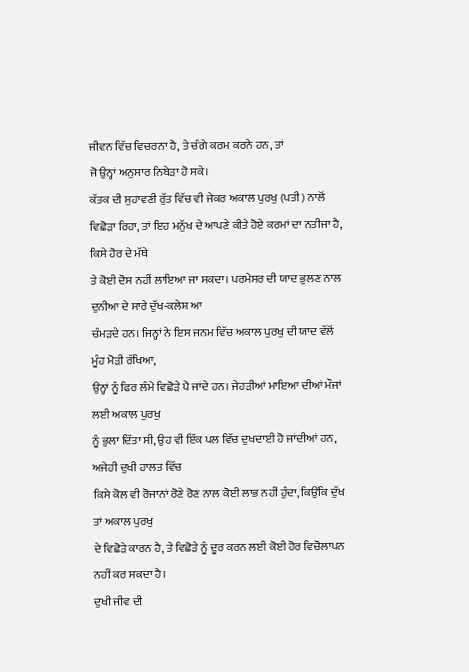ਜੀਵਨ ਵਿੱਚ ਵਿਚਰਨਾ ਹੈ, ਤੇ ਚੰਗੇ ਕਰਮ ਕਰਨੇ ਹਨ, ਤਾਂ
ਜੋ ਉਨ੍ਹਾਂ ਅਨੁਸਾਰ ਨਿਬੇੜਾ ਹੋ ਸਕੇ।
ਕੱਤਕ ਦੀ ਸੁਹਾਵਣੀ ਰੁੱਤ ਵਿੱਚ ਵੀ ਜੇਕਰ ਅਕਾਲ ਪੁਰਖੁ (ਪਤੀ) ਨਾਲੋਂ
ਵਿਛੋੜਾ ਰਿਹਾ, ਤਾਂ ਇਹ ਮਨੁੱਖ ਦੇ ਆਪਣੇ ਕੀਤੇ ਹੋਏ ਕਰਮਾਂ ਦਾ ਨਤੀਜਾ ਹੈ, ਕਿਸੇ ਹੋਰ ਦੇ ਮੱਥੇ
ਤੇ ਕੋਈ ਦੋਸ ਨਹੀਂ ਲਾਇਆ ਜਾ ਸਕਦਾ। ਪਰਮੇਸਰ ਦੀ ਯਾਦ ਭੁਲਣ ਨਾਲ ਦੁਨੀਆ ਦੇ ਸਾਰੇ ਦੁੱਖ-ਕਲੇਸ਼ ਆ
ਚੰਮੜਦੇ ਹਨ। ਜਿਨ੍ਹਾਂ ਨੇ ਇਸ ਜਨਮ ਵਿੱਚ ਅਕਾਲ ਪੁਰਖੁ ਦੀ ਯਾਦ ਵੱਲੋਂ ਮੂੰਹ ਮੋੜੀ ਰੱਖਿਆ,
ਉਨ੍ਹਾਂ ਨੂੰ ਫਿਰ ਲੰਮੇ ਵਿਛੋੜੇ ਪੈ ਜਾਂਦੇ ਹਨ। ਜੇਹੜੀਆਂ ਮਾਇਆ ਦੀਆਂ ਮੌਜਾਂ ਲਈ ਅਕਾਲ ਪੁਰਖੁ
ਨੂੰ ਭੁਲਾ ਦਿੱਤਾ ਸੀ, ਉਹ ਵੀ ਇੱਕ ਪਲ ਵਿੱਚ ਦੁਖਦਾਈ ਹੋ ਜਾਂਦੀਆਂ ਹਨ, ਅਜੇਹੀ ਦੁਖੀ ਹਾਲਤ ਵਿੱਚ
ਕਿਸੇ ਕੋਲ ਵੀ ਰੋਜਾਨਾਂ ਰੋਣੇ ਰੋਣ ਨਾਲ ਕੋਈ ਲਾਭ ਨਹੀਂ ਹੁੰਦਾ, ਕਿਉਂਕਿ ਦੁੱਖ ਤਾਂ ਅਕਾਲ ਪੁਰਖੁ
ਦੇ ਵਿਛੋੜੇ ਕਾਰਨ ਹੈ, ਤੇ ਵਿਛੋੜੇ ਨੂੰ ਦੂਰ ਕਰਨ ਲਈ ਕੋਈ ਹੋਰ ਵਿਚੋਲਾਪਨ ਨਹੀਂ ਕਰ ਸਕਦਾ ਹੈ।
ਦੁਖੀ ਜੀਵ ਦੀ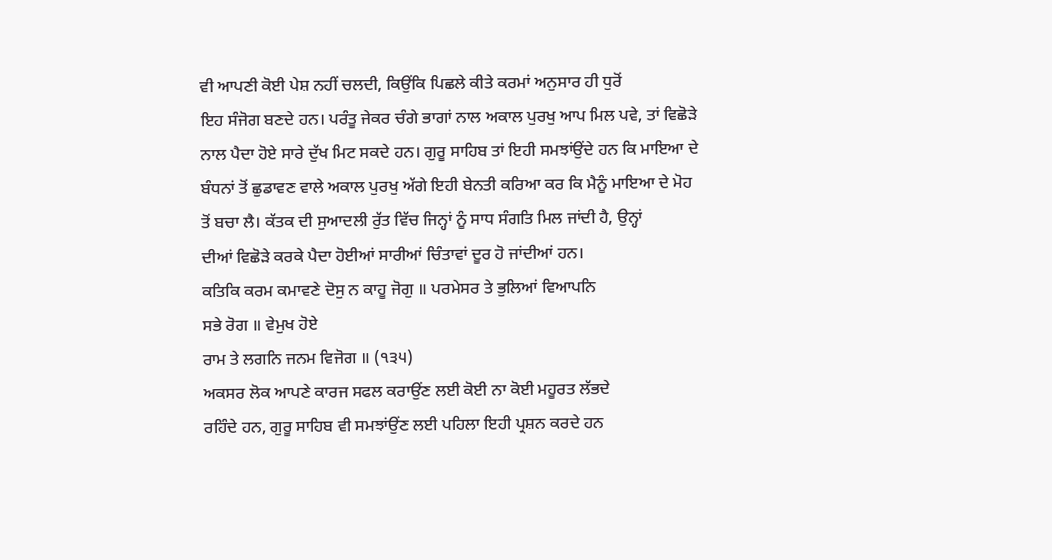ਵੀ ਆਪਣੀ ਕੋਈ ਪੇਸ਼ ਨਹੀਂ ਚਲਦੀ, ਕਿਉਂਕਿ ਪਿਛਲੇ ਕੀਤੇ ਕਰਮਾਂ ਅਨੁਸਾਰ ਹੀ ਧੁਰੋਂ
ਇਹ ਸੰਜੋਗ ਬਣਦੇ ਹਨ। ਪਰੰਤੂ ਜੇਕਰ ਚੰਗੇ ਭਾਗਾਂ ਨਾਲ ਅਕਾਲ ਪੁਰਖੁ ਆਪ ਮਿਲ ਪਵੇ, ਤਾਂ ਵਿਛੋੜੇ
ਨਾਲ ਪੈਦਾ ਹੋਏ ਸਾਰੇ ਦੁੱਖ ਮਿਟ ਸਕਦੇ ਹਨ। ਗੁਰੂ ਸਾਹਿਬ ਤਾਂ ਇਹੀ ਸਮਝਾਂਉਂਦੇ ਹਨ ਕਿ ਮਾਇਆ ਦੇ
ਬੰਧਨਾਂ ਤੋਂ ਛੁਡਾਵਣ ਵਾਲੇ ਅਕਾਲ ਪੁਰਖੁ ਅੱਗੇ ਇਹੀ ਬੇਨਤੀ ਕਰਿਆ ਕਰ ਕਿ ਮੈਨੂੰ ਮਾਇਆ ਦੇ ਮੋਹ
ਤੋਂ ਬਚਾ ਲੈ। ਕੱਤਕ ਦੀ ਸੁਆਦਲੀ ਰੁੱਤ ਵਿੱਚ ਜਿਨ੍ਹਾਂ ਨੂੰ ਸਾਧ ਸੰਗਤਿ ਮਿਲ ਜਾਂਦੀ ਹੈ, ਉਨ੍ਹਾਂ
ਦੀਆਂ ਵਿਛੋੜੇ ਕਰਕੇ ਪੈਦਾ ਹੋਈਆਂ ਸਾਰੀਆਂ ਚਿੰਤਾਵਾਂ ਦੂਰ ਹੋ ਜਾਂਦੀਆਂ ਹਨ।
ਕਤਿਕਿ ਕਰਮ ਕਮਾਵਣੇ ਦੋਸੁ ਨ ਕਾਹੂ ਜੋਗੁ ॥ ਪਰਮੇਸਰ ਤੇ ਭੁਲਿਆਂ ਵਿਆਪਨਿ
ਸਭੇ ਰੋਗ ॥ ਵੇਮੁਖ ਹੋਏ
ਰਾਮ ਤੇ ਲਗਨਿ ਜਨਮ ਵਿਜੋਗ ॥ (੧੩੫)
ਅਕਸਰ ਲੋਕ ਆਪਣੇ ਕਾਰਜ ਸਫਲ ਕਰਾਉਂਣ ਲਈ ਕੋਈ ਨਾ ਕੋਈ ਮਹੂਰਤ ਲੱਭਦੇ
ਰਹਿੰਦੇ ਹਨ, ਗੁਰੂ ਸਾਹਿਬ ਵੀ ਸਮਝਾਂਉਂਣ ਲਈ ਪਹਿਲਾ ਇਹੀ ਪ੍ਰਸ਼ਨ ਕਰਦੇ ਹਨ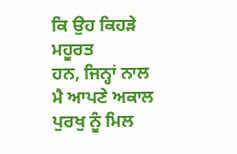ਕਿ ਉਹ ਕਿਹੜੇ ਮਹੂਰਤ
ਹਨ, ਜਿਨ੍ਹਾਂ ਨਾਲ ਮੈ ਆਪਣੇ ਅਕਾਲ ਪੁਰਖੁ ਨੂੰ ਮਿਲ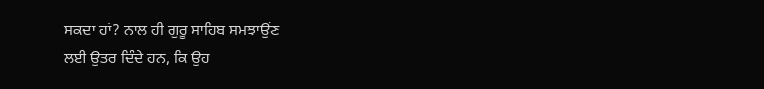ਸਕਦਾ ਹਾਂ? ਨਾਲ ਹੀ ਗੁਰੂ ਸਾਹਿਬ ਸਮਝਾਉਂਣ
ਲਈ ਉਤਰ ਦਿੰਦੇ ਹਨ, ਕਿ ਉਹ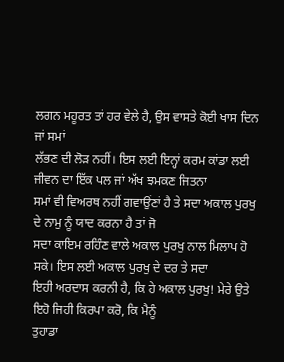ਲਗਨ ਮਹੂਰਤ ਤਾਂ ਹਰ ਵੇਲੇ ਹੈ, ਉਸ ਵਾਸਤੇ ਕੋਈ ਖਾਸ ਦਿਨ ਜਾਂ ਸਮਾਂ
ਲੱਭਣ ਦੀ ਲੋੜ ਨਹੀਂ। ਇਸ ਲਈ ਇਨ੍ਹਾਂ ਕਰਮ ਕਾਂਡਾ ਲਈ ਜੀਵਨ ਦਾ ਇੱਕ ਪਲ ਜਾਂ ਅੱਖ ਝਮਕਣ ਜਿਤਨਾ
ਸਮਾਂ ਵੀ ਵਿਅਰਥ ਨਹੀਂ ਗਵਾਉਂਣਾਂ ਹੈ ਤੇ ਸਦਾ ਅਕਾਲ ਪੁਰਖੁ ਦੇ ਨਾਮੁ ਨੂੰ ਯਾਦ ਕਰਨਾ ਹੈ ਤਾਂ ਜੋ
ਸਦਾ ਕਾਇਮ ਰਹਿੰਣ ਵਾਲੇ ਅਕਾਲ ਪੁਰਖੁ ਨਾਲ ਮਿਲਾਪ ਹੋ ਸਕੇ। ਇਸ ਲਈ ਅਕਾਲ ਪੁਰਖੁ ਦੇ ਦਰ ਤੇ ਸਦਾ
ਇਹੀ ਅਰਦਾਸ ਕਰਨੀ ਹੈ, ਕਿ ਹੇ ਅਕਾਲ ਪੁਰਖੁ! ਮੇਰੇ ਉਤੇ ਇਹੋ ਜਿਹੀ ਕਿਰਪਾ ਕਰੋ, ਕਿ ਮੈਨੂੰ
ਤੁਹਾਡਾ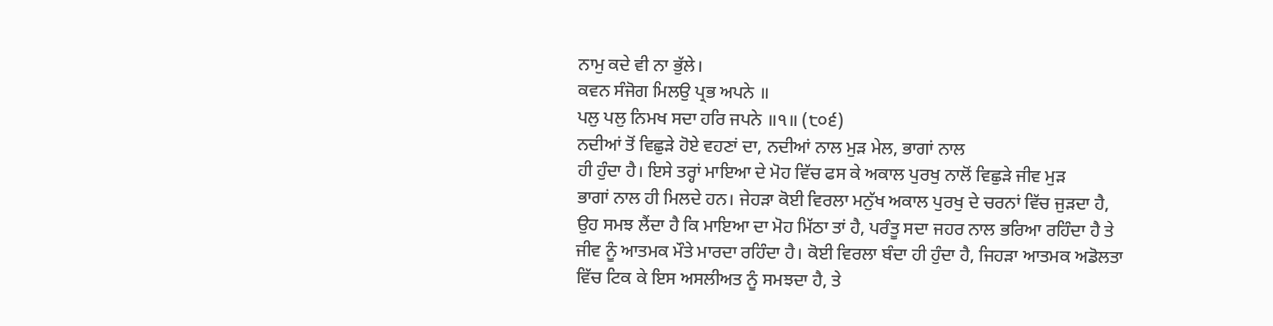ਨਾਮੁ ਕਦੇ ਵੀ ਨਾ ਭੁੱਲੇ।
ਕਵਨ ਸੰਜੋਗ ਮਿਲਉ ਪ੍ਰਭ ਅਪਨੇ ॥
ਪਲੁ ਪਲੁ ਨਿਮਖ ਸਦਾ ਹਰਿ ਜਪਨੇ ॥੧॥ (੮੦੬)
ਨਦੀਆਂ ਤੋਂ ਵਿਛੁੜੇ ਹੋਏ ਵਹਣਾਂ ਦਾ, ਨਦੀਆਂ ਨਾਲ ਮੁੜ ਮੇਲ, ਭਾਗਾਂ ਨਾਲ
ਹੀ ਹੁੰਦਾ ਹੈ। ਇਸੇ ਤਰ੍ਹਾਂ ਮਾਇਆ ਦੇ ਮੋਹ ਵਿੱਚ ਫਸ ਕੇ ਅਕਾਲ ਪੁਰਖੁ ਨਾਲੋਂ ਵਿਛੁੜੇ ਜੀਵ ਮੁੜ
ਭਾਗਾਂ ਨਾਲ ਹੀ ਮਿਲਦੇ ਹਨ। ਜੇਹੜਾ ਕੋਈ ਵਿਰਲਾ ਮਨੁੱਖ ਅਕਾਲ ਪੁਰਖੁ ਦੇ ਚਰਨਾਂ ਵਿੱਚ ਜੁੜਦਾ ਹੈ,
ਉਹ ਸਮਝ ਲੈਂਦਾ ਹੈ ਕਿ ਮਾਇਆ ਦਾ ਮੋਹ ਮਿੱਠਾ ਤਾਂ ਹੈ, ਪਰੰਤੂ ਸਦਾ ਜਹਰ ਨਾਲ ਭਰਿਆ ਰਹਿੰਦਾ ਹੈ ਤੇ
ਜੀਵ ਨੂੰ ਆਤਮਕ ਮੌਤੇ ਮਾਰਦਾ ਰਹਿੰਦਾ ਹੈ। ਕੋਈ ਵਿਰਲਾ ਬੰਦਾ ਹੀ ਹੁੰਦਾ ਹੈ, ਜਿਹੜਾ ਆਤਮਕ ਅਡੋਲਤਾ
ਵਿੱਚ ਟਿਕ ਕੇ ਇਸ ਅਸਲੀਅਤ ਨੂੰ ਸਮਝਦਾ ਹੈ, ਤੇ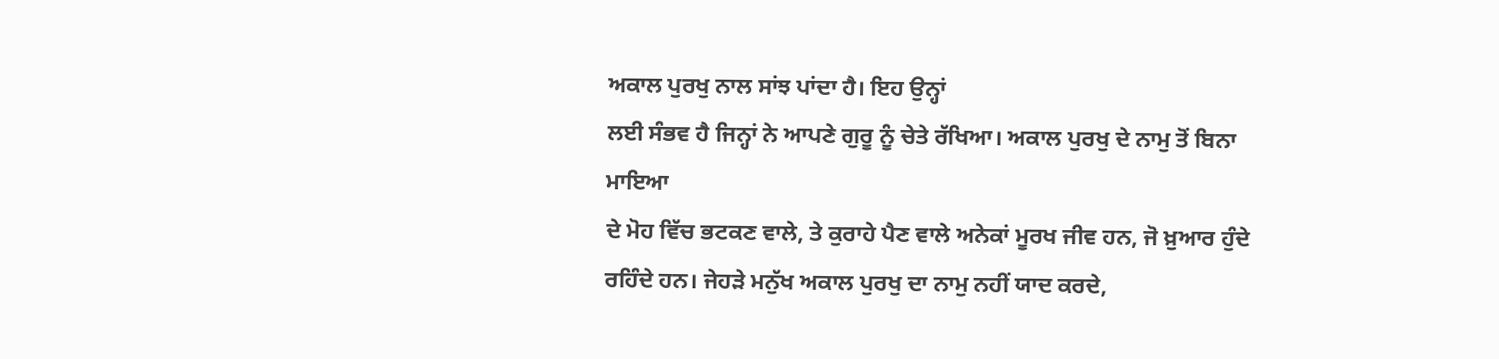ਅਕਾਲ ਪੁਰਖੁ ਨਾਲ ਸਾਂਝ ਪਾਂਦਾ ਹੈ। ਇਹ ਉਨ੍ਹਾਂ
ਲਈ ਸੰਭਵ ਹੈ ਜਿਨ੍ਹਾਂ ਨੇ ਆਪਣੇ ਗੁਰੂ ਨੂੰ ਚੇਤੇ ਰੱਖਿਆ। ਅਕਾਲ ਪੁਰਖੁ ਦੇ ਨਾਮੁ ਤੋਂ ਬਿਨਾ ਮਾਇਆ
ਦੇ ਮੋਹ ਵਿੱਚ ਭਟਕਣ ਵਾਲੇ, ਤੇ ਕੁਰਾਹੇ ਪੈਣ ਵਾਲੇ ਅਨੇਕਾਂ ਮੂਰਖ ਜੀਵ ਹਨ, ਜੋ ਖ਼ੁਆਰ ਹੁੰਦੇ
ਰਹਿੰਦੇ ਹਨ। ਜੇਹੜੇ ਮਨੁੱਖ ਅਕਾਲ ਪੁਰਖੁ ਦਾ ਨਾਮੁ ਨਹੀਂ ਯਾਦ ਕਰਦੇ,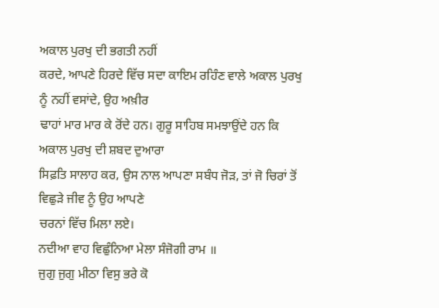ਅਕਾਲ ਪੁਰਖੁ ਦੀ ਭਗਤੀ ਨਹੀਂ
ਕਰਦੇ, ਆਪਣੇ ਹਿਰਦੇ ਵਿੱਚ ਸਦਾ ਕਾਇਮ ਰਹਿੰਣ ਵਾਲੇ ਅਕਾਲ ਪੁਰਖੁ ਨੂੰ ਨਹੀਂ ਵਸਾਂਦੇ, ਉਹ ਅਖ਼ੀਰ
ਢਾਹਾਂ ਮਾਰ ਮਾਰ ਕੇ ਰੋਂਦੇ ਹਨ। ਗੁਰੂ ਸਾਹਿਬ ਸਮਝਾਉਂਦੇ ਹਨ ਕਿ ਅਕਾਲ ਪੁਰਖੁ ਦੀ ਸ਼ਬਦ ਦੁਆਰਾ
ਸਿਫ਼ਤਿ ਸਾਲਾਹ ਕਰ, ਉਸ ਨਾਲ ਆਪਣਾ ਸਬੰਧ ਜੋੜ, ਤਾਂ ਜੋ ਚਿਰਾਂ ਤੋਂ ਵਿਛੁੜੇ ਜੀਵ ਨੂੰ ਉਹ ਆਪਣੇ
ਚਰਨਾਂ ਵਿੱਚ ਮਿਲਾ ਲਏ।
ਨਦੀਆ ਵਾਹ ਵਿਛੁੰਨਿਆ ਮੇਲਾ ਸੰਜੋਗੀ ਰਾਮ ॥
ਜੁਗੁ ਜੁਗੁ ਮੀਠਾ ਵਿਸੁ ਭਰੇ ਕੋ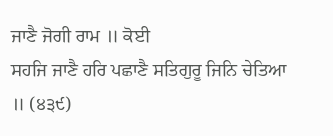ਜਾਣੈ ਜੋਗੀ ਰਾਮ ॥ ਕੋਈ
ਸਹਜਿ ਜਾਣੈ ਹਰਿ ਪਛਾਣੈ ਸਤਿਗੁਰੂ ਜਿਨਿ ਚੇਤਿਆ ॥ (੪੩੯)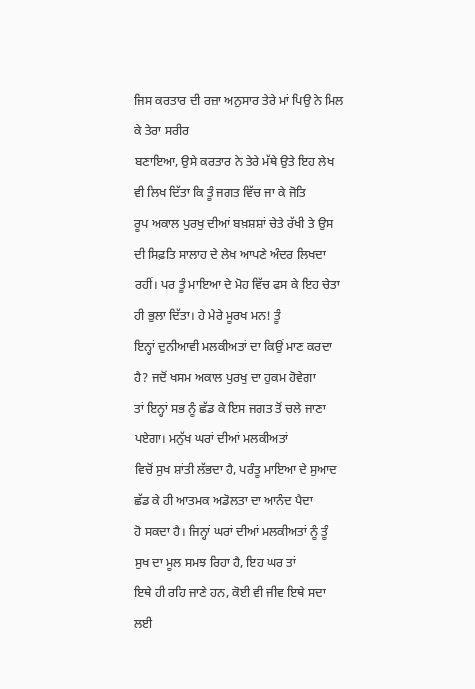ਜਿਸ ਕਰਤਾਰ ਦੀ ਰਜ਼ਾ ਅਨੁਸਾਰ ਤੇਰੇ ਮਾਂ ਪਿਉ ਨੇ ਮਿਲ ਕੇ ਤੇਰਾ ਸਰੀਰ
ਬਣਾਇਆ, ਉਸੇ ਕਰਤਾਰ ਨੇ ਤੇਰੇ ਮੱਥੇ ਉਤੇ ਇਹ ਲੇਖ ਵੀ ਲਿਖ ਦਿੱਤਾ ਕਿ ਤੂੰ ਜਗਤ ਵਿੱਚ ਜਾ ਕੇ ਜੋਤਿ
ਰੂਪ ਅਕਾਲ ਪੁਰਖੁ ਦੀਆਂ ਬਖ਼ਸ਼ਸ਼ਾਂ ਚੇਤੇ ਰੱਖੀ ਤੇ ਉਸ ਦੀ ਸਿਫ਼ਤਿ ਸਾਲਾਹ ਦੇ ਲੇਖ ਆਪਣੇ ਅੰਦਰ ਲਿਖਦਾ
ਰਹੀਂ। ਪਰ ਤੂੰ ਮਾਇਆ ਦੇ ਮੋਹ ਵਿੱਚ ਫਸ ਕੇ ਇਹ ਚੇਤਾ ਹੀ ਭੁਲਾ ਦਿੱਤਾ। ਹੇ ਮੇਰੇ ਮੂਰਖ ਮਨ! ਤੂੰ
ਇਨ੍ਹਾਂ ਦੁਨੀਆਵੀ ਮਲਕੀਅਤਾਂ ਦਾ ਕਿਉਂ ਮਾਣ ਕਰਦਾ ਹੈ? ਜਦੋਂ ਖਸਮ ਅਕਾਲ ਪੁਰਖੁ ਦਾ ਹੁਕਮ ਹੋਵੇਗਾ
ਤਾਂ ਇਨ੍ਹਾਂ ਸਭ ਨੂੰ ਛੱਡ ਕੇ ਇਸ ਜਗਤ ਤੋਂ ਚਲੇ ਜਾਣਾ ਪਏਗਾ। ਮਨੁੱਖ ਘਰਾਂ ਦੀਆਂ ਮਲਕੀਅਤਾਂ
ਵਿਚੋਂ ਸੁਖ ਸ਼ਾਂਤੀ ਲੱਭਦਾ ਹੈ, ਪਰੰਤੂ ਮਾਇਆ ਦੇ ਸੁਆਦ ਛੱਡ ਕੇ ਹੀ ਆਤਮਕ ਅਡੋਲਤਾ ਦਾ ਆਨੰਦ ਪੈਦਾ
ਹੋ ਸਕਦਾ ਹੈ। ਜਿਨ੍ਹਾਂ ਘਰਾਂ ਦੀਆਂ ਮਲਕੀਅਤਾਂ ਨੂੰ ਤੂੰ ਸੁਖ ਦਾ ਮੂਲ ਸਮਝ ਰਿਹਾ ਹੈ, ਇਹ ਘਰ ਤਾਂ
ਇਥੇ ਹੀ ਰਹਿ ਜਾਣੇ ਹਨ, ਕੋਈ ਵੀ ਜੀਵ ਇਥੇ ਸਦਾ ਲਈ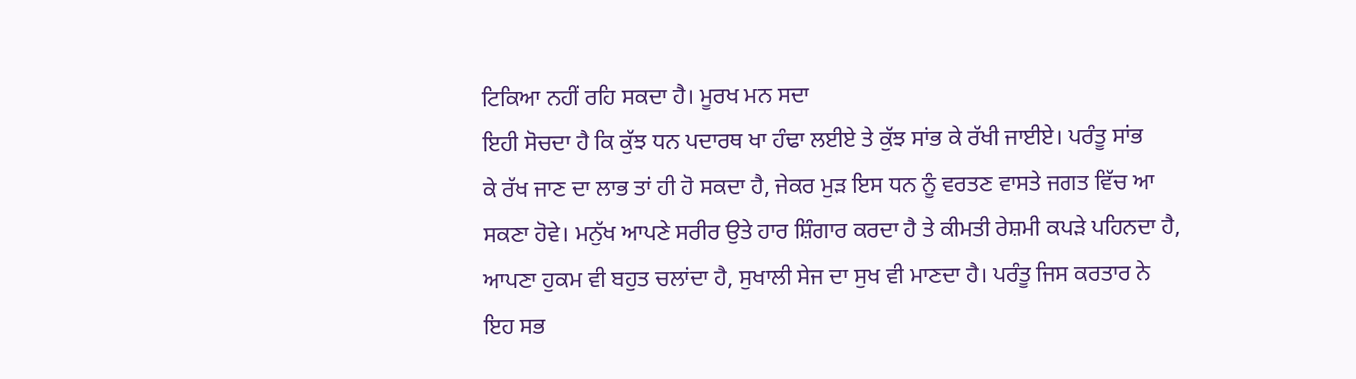ਟਿਕਿਆ ਨਹੀਂ ਰਹਿ ਸਕਦਾ ਹੈ। ਮੂਰਖ ਮਨ ਸਦਾ
ਇਹੀ ਸੋਚਦਾ ਹੈ ਕਿ ਕੁੱਝ ਧਨ ਪਦਾਰਥ ਖਾ ਹੰਢਾ ਲਈਏ ਤੇ ਕੁੱਝ ਸਾਂਭ ਕੇ ਰੱਖੀ ਜਾਈਏ। ਪਰੰਤੂ ਸਾਂਭ
ਕੇ ਰੱਖ ਜਾਣ ਦਾ ਲਾਭ ਤਾਂ ਹੀ ਹੋ ਸਕਦਾ ਹੈ, ਜੇਕਰ ਮੁੜ ਇਸ ਧਨ ਨੂੰ ਵਰਤਣ ਵਾਸਤੇ ਜਗਤ ਵਿੱਚ ਆ
ਸਕਣਾ ਹੋਵੇ। ਮਨੁੱਖ ਆਪਣੇ ਸਰੀਰ ਉਤੇ ਹਾਰ ਸ਼ਿੰਗਾਰ ਕਰਦਾ ਹੈ ਤੇ ਕੀਮਤੀ ਰੇਸ਼ਮੀ ਕਪੜੇ ਪਹਿਨਦਾ ਹੈ,
ਆਪਣਾ ਹੁਕਮ ਵੀ ਬਹੁਤ ਚਲਾਂਦਾ ਹੈ, ਸੁਖਾਲੀ ਸੇਜ ਦਾ ਸੁਖ ਵੀ ਮਾਣਦਾ ਹੈ। ਪਰੰਤੂ ਜਿਸ ਕਰਤਾਰ ਨੇ
ਇਹ ਸਭ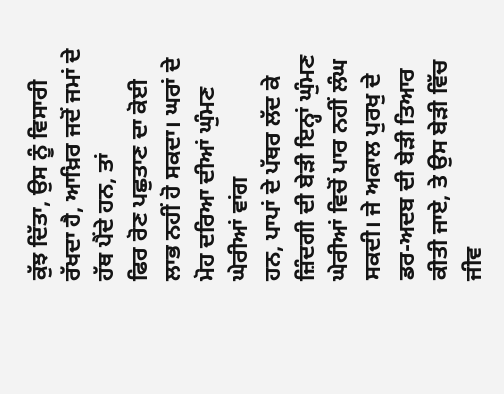ਕੁੱਝ ਦਿੱਤਾ, ਉਸ ਨੂੰ ਵਿਸਾਰੀ ਰੱਖਦਾ ਹੈ, ਆਖ਼ਿਰ ਜਦੋਂ ਜਮਾਂ ਦੇ ਹੱਥ ਪੈਂਦੇ ਹਨ, ਤਾਂ
ਫਿਰ ਰੋਣ ਪਛੁਤਾਣ ਦਾ ਕੋਈ ਲਾਭ ਨਹੀਂ ਹੋ ਸਕਦਾ। ਘਰਾਂ ਦੇ ਮੋਹ ਦਰਿਆ ਦੀਆਂ ਘੁੰਮਣ ਘੇਰੀਆਂ ਵਾਂਗ
ਹਨ, ਪਾਪਾਂ ਦੇ ਪੱਥਰ ਲੱਦ ਕੇ ਜ਼ਿੰਦਗੀ ਦੀ ਬੇੜੀ ਇਨ੍ਹਾਂ ਘੁੰਮਣ ਘੇਰੀਆਂ ਵਿਚੋਂ ਪਾਰ ਨਹੀਂ ਲੰਘ
ਸਕਦੀ। ਜੇ ਅਕਾਲ ਪੁਰਖੁ ਦੇ ਡਰ-ਅਦਬ ਦੀ ਬੇੜੀ ਤਿਆਰ ਕੀਤੀ ਜਾਏ, ਤੇ ਉਸ ਬੇੜੀ ਵਿੱਚ ਜੀਵ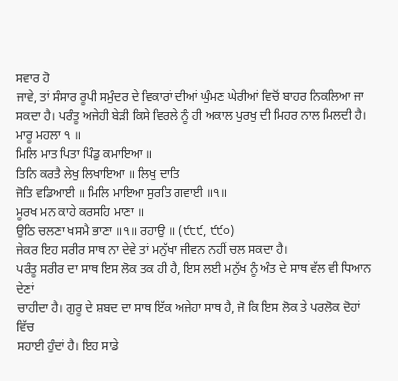ਸਵਾਰ ਹੋ
ਜਾਵੇ, ਤਾਂ ਸੰਸਾਰ ਰੂਪੀ ਸਮੁੰਦਰ ਦੇ ਵਿਕਾਰਾਂ ਦੀਆਂ ਘੁੰਮਣ ਘੇਰੀਆਂ ਵਿਚੋਂ ਬਾਹਰ ਨਿਕਲਿਆ ਜਾ
ਸਕਦਾ ਹੈ। ਪਰੰਤੂ ਅਜੇਹੀ ਬੇੜੀ ਕਿਸੇ ਵਿਰਲੇ ਨੂੰ ਹੀ ਅਕਾਲ ਪੁਰਖੁ ਦੀ ਮਿਹਰ ਨਾਲ ਮਿਲਦੀ ਹੈ।
ਮਾਰੂ ਮਹਲਾ ੧ ॥
ਮਿਲਿ ਮਾਤ ਪਿਤਾ ਪਿੰਡੁ ਕਮਾਇਆ ॥
ਤਿਨਿ ਕਰਤੈ ਲੇਖੁ ਲਿਖਾਇਆ ॥ ਲਿਖੁ ਦਾਤਿ
ਜੋਤਿ ਵਡਿਆਈ ॥ ਮਿਲਿ ਮਾਇਆ ਸੁਰਤਿ ਗਵਾਈ ॥੧॥
ਮੂਰਖ ਮਨ ਕਾਹੇ ਕਰਸਹਿ ਮਾਣਾ ॥
ਉਠਿ ਚਲਣਾ ਖਸਮੈ ਭਾਣਾ ॥੧॥ ਰਹਾਉ ॥ (੯੮੯, ੯੯੦)
ਜੇਕਰ ਇਹ ਸਰੀਰ ਸਾਥ ਨਾ ਦੇਵੇ ਤਾਂ ਮਨੁੱਖਾ ਜੀਵਨ ਨਹੀਂ ਚਲ ਸਕਦਾ ਹੈ।
ਪਰੰਤੂ ਸਰੀਰ ਦਾ ਸਾਥ ਇਸ ਲੋਕ ਤਕ ਹੀ ਹੈ, ਇਸ ਲਈ ਮਨੁੱਖ ਨੂੰ ਅੰਤ ਦੇ ਸਾਥ ਵੱਲ ਵੀ ਧਿਆਨ ਦੇਣਾਂ
ਚਾਹੀਦਾ ਹੈ। ਗੁਰੂ ਦੇ ਸ਼ਬਦ ਦਾ ਸਾਥ ਇੱਕ ਅਜੇਹਾ ਸਾਥ ਹੈ, ਜੋ ਕਿ ਇਸ ਲੋਕ ਤੇ ਪਰਲੋਕ ਦੋਹਾਂ ਵਿੱਚ
ਸਹਾਈ ਹੁੰਦਾਂ ਹੈ। ਇਹ ਸਾਡੇ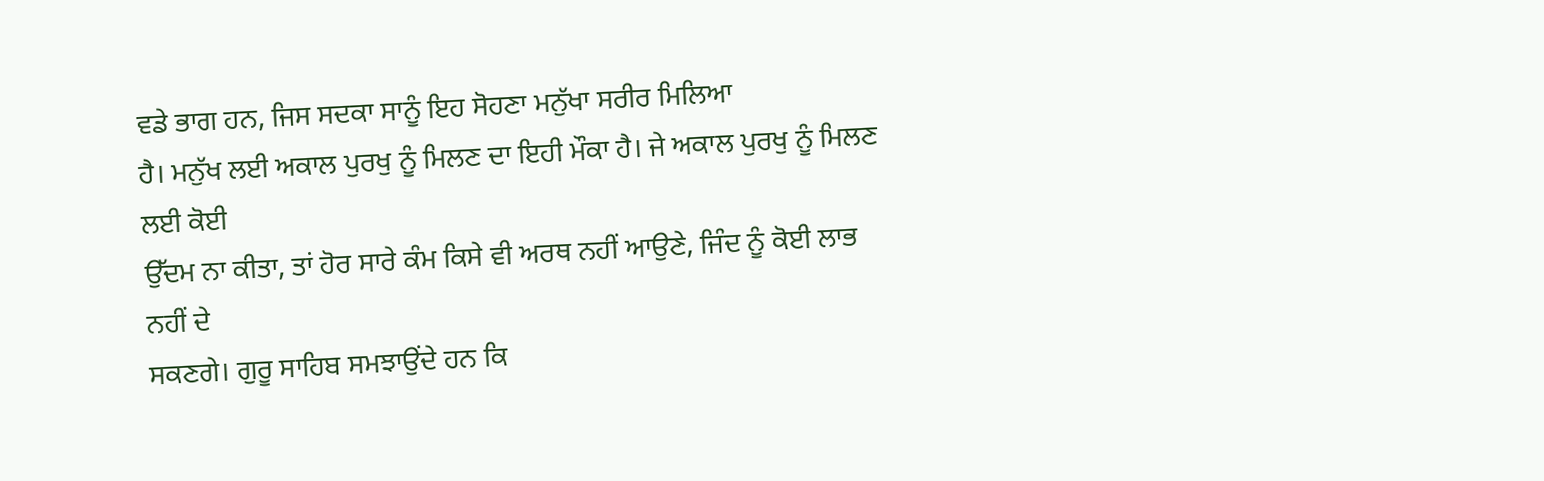ਵਡੇ ਭਾਗ ਹਨ, ਜਿਸ ਸਦਕਾ ਸਾਨੂੰ ਇਹ ਸੋਹਣਾ ਮਨੁੱਖਾ ਸਰੀਰ ਮਿਲਿਆ
ਹੈ। ਮਨੁੱਖ ਲਈ ਅਕਾਲ ਪੁਰਖੁ ਨੂੰ ਮਿਲਣ ਦਾ ਇਹੀ ਮੌਕਾ ਹੈ। ਜੇ ਅਕਾਲ ਪੁਰਖੁ ਨੂੰ ਮਿਲਣ ਲਈ ਕੋਈ
ਉੱਦਮ ਨਾ ਕੀਤਾ, ਤਾਂ ਹੋਰ ਸਾਰੇ ਕੰਮ ਕਿਸੇ ਵੀ ਅਰਥ ਨਹੀਂ ਆਉਣੇ, ਜਿੰਦ ਨੂੰ ਕੋਈ ਲਾਭ ਨਹੀਂ ਦੇ
ਸਕਣਗੇ। ਗੁਰੂ ਸਾਹਿਬ ਸਮਝਾਉਂਦੇ ਹਨ ਕਿ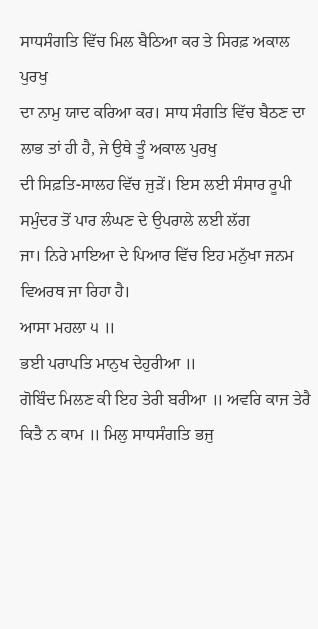ਸਾਧਸੰਗਤਿ ਵਿੱਚ ਮਿਲ ਬੈਠਿਆ ਕਰ ਤੇ ਸਿਰਫ਼ ਅਕਾਲ ਪੁਰਖੁ
ਦਾ ਨਾਮੁ ਯਾਦ ਕਰਿਆ ਕਰ। ਸਾਧ ਸੰਗਤਿ ਵਿੱਚ ਬੈਠਣ ਦਾ ਲਾਭ ਤਾਂ ਹੀ ਹੈ, ਜੇ ਉਥੇ ਤੂੰ ਅਕਾਲ ਪੁਰਖੁ
ਦੀ ਸਿਫ਼ਤਿ-ਸਾਲਹ ਵਿੱਚ ਜੁੜੇਂ। ਇਸ ਲਈ ਸੰਸਾਰ ਰੂਪੀ ਸਮੁੰਦਰ ਤੋਂ ਪਾਰ ਲੰਘਣ ਦੇ ਉਪਰਾਲੇ ਲਈ ਲੱਗ
ਜਾ। ਨਿਰੇ ਮਾਇਆ ਦੇ ਪਿਆਰ ਵਿੱਚ ਇਹ ਮਨੁੱਖਾ ਜਨਮ ਵਿਅਰਥ ਜਾ ਰਿਹਾ ਹੈ।
ਆਸਾ ਮਹਲਾ ੫ ॥
ਭਈ ਪਰਾਪਤਿ ਮਾਨੁਖ ਦੇਹੁਰੀਆ ॥
ਗੋਬਿੰਦ ਮਿਲਣ ਕੀ ਇਹ ਤੇਰੀ ਬਰੀਆ ॥ ਅਵਰਿ ਕਾਜ ਤੇਰੈ ਕਿਤੈ ਨ ਕਾਮ ॥ ਮਿਲੁ ਸਾਧਸੰਗਤਿ ਭਜੁ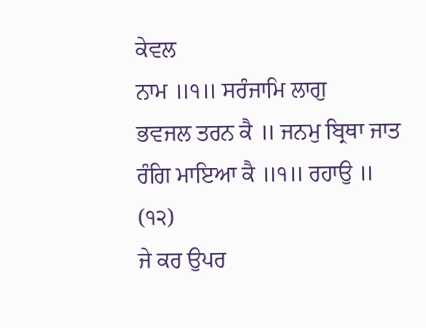ਕੇਵਲ
ਨਾਮ ॥੧॥ ਸਰੰਜਾਮਿ ਲਾਗੁ
ਭਵਜਲ ਤਰਨ ਕੈ ॥ ਜਨਮੁ ਬ੍ਰਿਥਾ ਜਾਤ ਰੰਗਿ ਮਾਇਆ ਕੈ ॥੧॥ ਰਹਾਉ ॥ (੧੨)
ਜੇ ਕਰ ਉਪਰ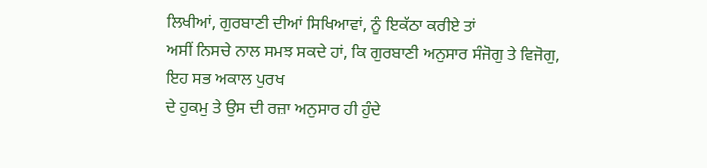ਲਿਖੀਆਂ, ਗੁਰਬਾਣੀ ਦੀਆਂ ਸਿਖਿਆਵਾਂ, ਨੂੰ ਇਕੱਠਾ ਕਰੀਏ ਤਾਂ
ਅਸੀਂ ਨਿਸਚੇ ਨਾਲ ਸਮਝ ਸਕਦੇ ਹਾਂ, ਕਿ ਗੁਰਬਾਣੀ ਅਨੁਸਾਰ ਸੰਜੋਗੁ ਤੇ ਵਿਜੋਗੁ, ਇਹ ਸਭ ਅਕਾਲ ਪੁਰਖ
ਦੇ ਹੁਕਮੁ ਤੇ ਉਸ ਦੀ ਰਜ਼ਾ ਅਨੁਸਾਰ ਹੀ ਹੁੰਦੇ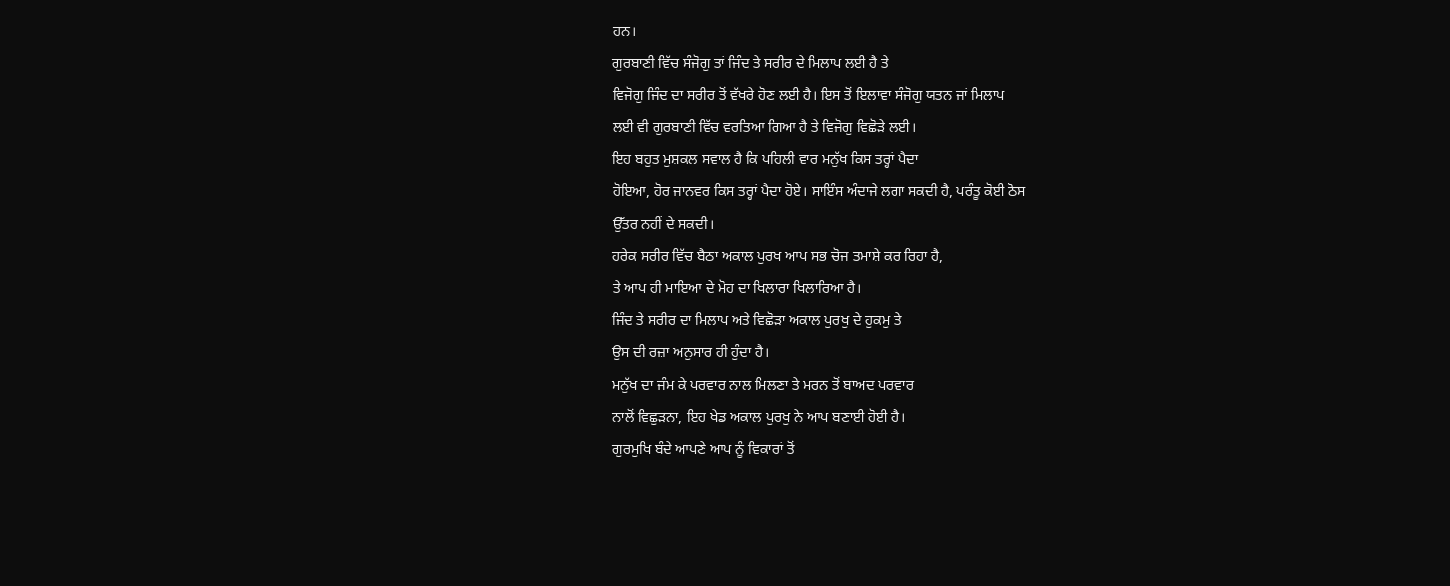ਹਨ।
ਗੁਰਬਾਣੀ ਵਿੱਚ ਸੰਜੋਗੁ ਤਾਂ ਜਿੰਦ ਤੇ ਸਰੀਰ ਦੇ ਮਿਲਾਪ ਲਈ ਹੈ ਤੇ
ਵਿਜੋਗੁ ਜਿੰਦ ਦਾ ਸਰੀਰ ਤੋਂ ਵੱਖਰੇ ਹੋਣ ਲਈ ਹੈ। ਇਸ ਤੋਂ ਇਲਾਵਾ ਸੰਜੋਗੁ ਯਤਨ ਜਾਂ ਮਿਲਾਪ
ਲਈ ਵੀ ਗੁਰਬਾਣੀ ਵਿੱਚ ਵਰਤਿਆ ਗਿਆ ਹੈ ਤੇ ਵਿਜੋਗੁ ਵਿਛੋੜੇ ਲਈ।
ਇਹ ਬਹੁਤ ਮੁਸ਼ਕਲ ਸਵਾਲ ਹੈ ਕਿ ਪਹਿਲੀ ਵਾਰ ਮਨੁੱਖ ਕਿਸ ਤਰ੍ਹਾਂ ਪੈਦਾ
ਹੋਇਆ, ਹੋਰ ਜਾਨਵਰ ਕਿਸ ਤਰ੍ਹਾਂ ਪੈਦਾ ਹੋਏ। ਸਾਇੰਸ ਅੰਦਾਜੇ ਲਗਾ ਸਕਦੀ ਹੈ, ਪਰੰਤੂ ਕੋਈ ਠੋਸ
ਉੱਤਰ ਨਹੀਂ ਦੇ ਸਕਦੀ।
ਹਰੇਕ ਸਰੀਰ ਵਿੱਚ ਬੈਠਾ ਅਕਾਲ ਪੁਰਖ ਆਪ ਸਭ ਚੋਜ ਤਮਾਸ਼ੇ ਕਰ ਰਿਹਾ ਹੈ,
ਤੇ ਆਪ ਹੀ ਮਾਇਆ ਦੇ ਮੋਹ ਦਾ ਖਿਲਾਰਾ ਖਿਲਾਰਿਆ ਹੈ।
ਜਿੰਦ ਤੇ ਸਰੀਰ ਦਾ ਮਿਲਾਪ ਅਤੇ ਵਿਛੋੜਾ ਅਕਾਲ ਪੁਰਖੁ ਦੇ ਹੁਕਮੁ ਤੇ
ਉਸ ਦੀ ਰਜ਼ਾ ਅਨੁਸਾਰ ਹੀ ਹੁੰਦਾ ਹੈ।
ਮਨੁੱਖ ਦਾ ਜੰਮ ਕੇ ਪਰਵਾਰ ਨਾਲ ਮਿਲਣਾ ਤੇ ਮਰਨ ਤੋਂ ਬਾਅਦ ਪਰਵਾਰ
ਨਾਲੋਂ ਵਿਛੁੜਨਾ, ਇਹ ਖੇਡ ਅਕਾਲ ਪੁਰਖੁ ਨੇ ਆਪ ਬਣਾਈ ਹੋਈ ਹੈ।
ਗੁਰਮੁਖਿ ਬੰਦੇ ਆਪਣੇ ਆਪ ਨੂੰ ਵਿਕਾਰਾਂ ਤੋਂ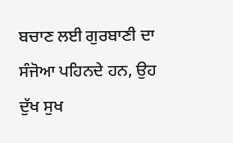ਬਚਾਣ ਲਈ ਗੁਰਬਾਣੀ ਦਾ
ਸੰਜੋਆ ਪਹਿਨਦੇ ਹਨ, ਉਹ ਦੁੱਖ ਸੁਖ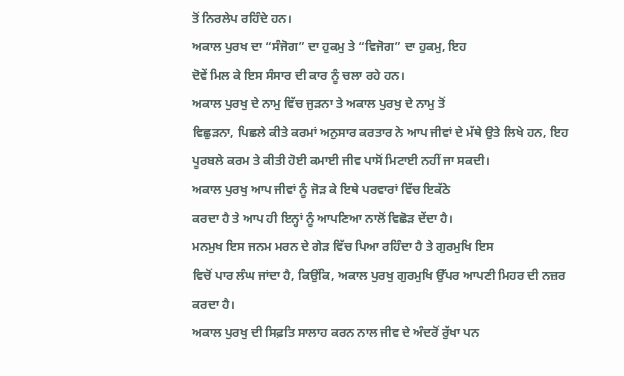ਤੋਂ ਨਿਰਲੇਪ ਰਹਿੰਦੇ ਹਨ।
ਅਕਾਲ ਪੁਰਖ ਦਾ “ਸੰਜੋਗ” ਦਾ ਹੁਕਮੁ ਤੇ “ਵਿਜੋਗ” ਦਾ ਹੁਕਮੁ, ਇਹ
ਦੋਵੇਂ ਮਿਲ ਕੇ ਇਸ ਸੰਸਾਰ ਦੀ ਕਾਰ ਨੂੰ ਚਲਾ ਰਹੇ ਹਨ।
ਅਕਾਲ ਪੁਰਖੁ ਦੇ ਨਾਮੁ ਵਿੱਚ ਜੁੜਨਾ ਤੇ ਅਕਾਲ ਪੁਰਖੁ ਦੇ ਨਾਮੁ ਤੋਂ
ਵਿਛੁੜਨਾ, ਪਿਛਲੇ ਕੀਤੇ ਕਰਮਾਂ ਅਨੁਸਾਰ ਕਰਤਾਰ ਨੇ ਆਪ ਜੀਵਾਂ ਦੇ ਮੱਥੇ ਉਤੇ ਲਿਖੇ ਹਨ, ਇਹ
ਪੂਰਬਲੇ ਕਰਮ ਤੇ ਕੀਤੀ ਹੋਈ ਕਮਾਈ ਜੀਵ ਪਾਸੋਂ ਮਿਟਾਈ ਨਹੀਂ ਜਾ ਸਕਦੀ।
ਅਕਾਲ ਪੁਰਖੁ ਆਪ ਜੀਵਾਂ ਨੂੰ ਜੋੜ ਕੇ ਇਥੇ ਪਰਵਾਰਾਂ ਵਿੱਚ ਇਕੱਠੇ
ਕਰਦਾ ਹੈ ਤੇ ਆਪ ਹੀ ਇਨ੍ਹਾਂ ਨੂੰ ਆਪਣਿਆ ਨਾਲੋਂ ਵਿਛੋੜ ਦੇਂਦਾ ਹੈ।
ਮਨਮੁਖ ਇਸ ਜਨਮ ਮਰਨ ਦੇ ਗੇੜ ਵਿੱਚ ਪਿਆ ਰਹਿੰਦਾ ਹੈ ਤੇ ਗੁਰਮੁਖਿ ਇਸ
ਵਿਚੋਂ ਪਾਰ ਲੰਘ ਜਾਂਦਾ ਹੈ, ਕਿਉਂਕਿ, ਅਕਾਲ ਪੁਰਖੁ ਗੁਰਮੁਖਿ ਉੱਪਰ ਆਪਣੀ ਮਿਹਰ ਦੀ ਨਜ਼ਰ
ਕਰਦਾ ਹੈ।
ਅਕਾਲ ਪੁਰਖੁ ਦੀ ਸਿਫ਼ਤਿ ਸਾਲਾਹ ਕਰਨ ਨਾਲ ਜੀਵ ਦੇ ਅੰਦਰੋਂ ਰੁੱਖਾ ਪਨ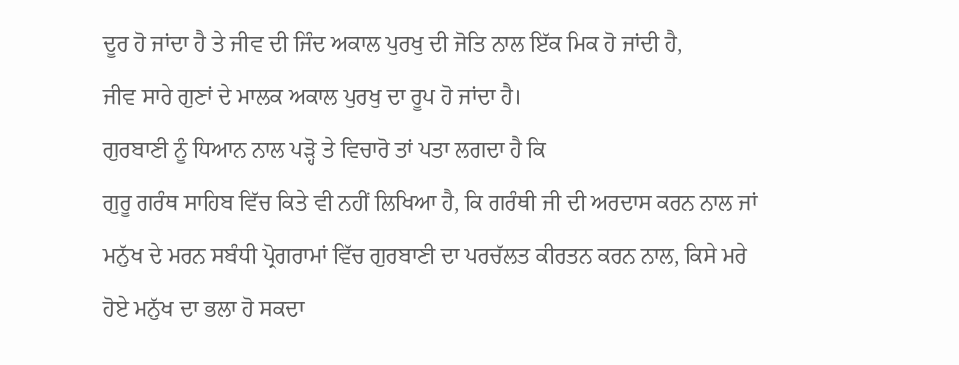ਦੂਰ ਹੋ ਜਾਂਦਾ ਹੈ ਤੇ ਜੀਵ ਦੀ ਜਿੰਦ ਅਕਾਲ ਪੁਰਖੁ ਦੀ ਜੋਤਿ ਨਾਲ ਇੱਕ ਮਿਕ ਹੋ ਜਾਂਦੀ ਹੈ,
ਜੀਵ ਸਾਰੇ ਗੁਣਾਂ ਦੇ ਮਾਲਕ ਅਕਾਲ ਪੁਰਖੁ ਦਾ ਰੂਪ ਹੋ ਜਾਂਦਾ ਹੈ।
ਗੁਰਬਾਣੀ ਨੂੰ ਧਿਆਨ ਨਾਲ ਪੜ੍ਹੋ ਤੇ ਵਿਚਾਰੋ ਤਾਂ ਪਤਾ ਲਗਦਾ ਹੈ ਕਿ
ਗੁਰੂ ਗਰੰਥ ਸਾਹਿਬ ਵਿੱਚ ਕਿਤੇ ਵੀ ਨਹੀਂ ਲਿਖਿਆ ਹੈ, ਕਿ ਗਰੰਥੀ ਜੀ ਦੀ ਅਰਦਾਸ ਕਰਨ ਨਾਲ ਜਾਂ
ਮਨੁੱਖ ਦੇ ਮਰਨ ਸਬੰਧੀ ਪ੍ਰੋਗਰਾਮਾਂ ਵਿੱਚ ਗੁਰਬਾਣੀ ਦਾ ਪਰਚੱਲਤ ਕੀਰਤਨ ਕਰਨ ਨਾਲ, ਕਿਸੇ ਮਰੇ
ਹੋਏ ਮਨੁੱਖ ਦਾ ਭਲਾ ਹੋ ਸਕਦਾ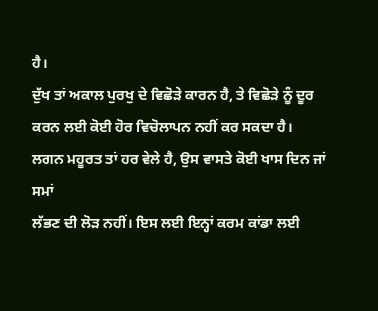ਹੈ।
ਦੁੱਖ ਤਾਂ ਅਕਾਲ ਪੁਰਖੁ ਦੇ ਵਿਛੋੜੇ ਕਾਰਨ ਹੈ, ਤੇ ਵਿਛੋੜੇ ਨੂੰ ਦੂਰ
ਕਰਨ ਲਈ ਕੋਈ ਹੋਰ ਵਿਚੋਲਾਪਨ ਨਹੀਂ ਕਰ ਸਕਦਾ ਹੈ।
ਲਗਨ ਮਹੂਰਤ ਤਾਂ ਹਰ ਵੇਲੇ ਹੈ, ਉਸ ਵਾਸਤੇ ਕੋਈ ਖਾਸ ਦਿਨ ਜਾਂ ਸਮਾਂ
ਲੱਭਣ ਦੀ ਲੋੜ ਨਹੀਂ। ਇਸ ਲਈ ਇਨ੍ਹਾਂ ਕਰਮ ਕਾਂਡਾ ਲਈ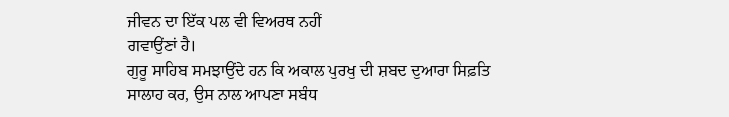ਜੀਵਨ ਦਾ ਇੱਕ ਪਲ ਵੀ ਵਿਅਰਥ ਨਹੀਂ
ਗਵਾਉਂਣਾਂ ਹੈ।
ਗੁਰੂ ਸਾਹਿਬ ਸਮਝਾਉਂਦੇ ਹਨ ਕਿ ਅਕਾਲ ਪੁਰਖੁ ਦੀ ਸ਼ਬਦ ਦੁਆਰਾ ਸਿਫ਼ਤਿ
ਸਾਲਾਹ ਕਰ, ਉਸ ਨਾਲ ਆਪਣਾ ਸਬੰਧ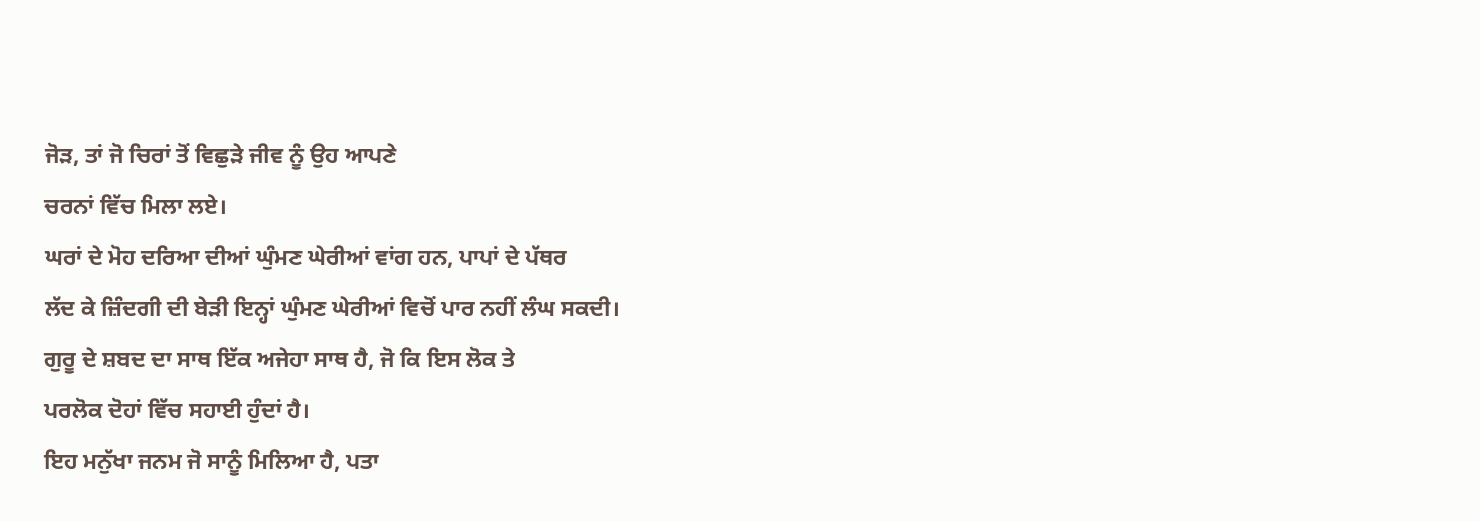ਜੋੜ, ਤਾਂ ਜੋ ਚਿਰਾਂ ਤੋਂ ਵਿਛੁੜੇ ਜੀਵ ਨੂੰ ਉਹ ਆਪਣੇ
ਚਰਨਾਂ ਵਿੱਚ ਮਿਲਾ ਲਏ।
ਘਰਾਂ ਦੇ ਮੋਹ ਦਰਿਆ ਦੀਆਂ ਘੁੰਮਣ ਘੇਰੀਆਂ ਵਾਂਗ ਹਨ, ਪਾਪਾਂ ਦੇ ਪੱਥਰ
ਲੱਦ ਕੇ ਜ਼ਿੰਦਗੀ ਦੀ ਬੇੜੀ ਇਨ੍ਹਾਂ ਘੁੰਮਣ ਘੇਰੀਆਂ ਵਿਚੋਂ ਪਾਰ ਨਹੀਂ ਲੰਘ ਸਕਦੀ।
ਗੁਰੂ ਦੇ ਸ਼ਬਦ ਦਾ ਸਾਥ ਇੱਕ ਅਜੇਹਾ ਸਾਥ ਹੈ, ਜੋ ਕਿ ਇਸ ਲੋਕ ਤੇ
ਪਰਲੋਕ ਦੋਹਾਂ ਵਿੱਚ ਸਹਾਈ ਹੁੰਦਾਂ ਹੈ।
ਇਹ ਮਨੁੱਖਾ ਜਨਮ ਜੋ ਸਾਨੂੰ ਮਿਲਿਆ ਹੈ, ਪਤਾ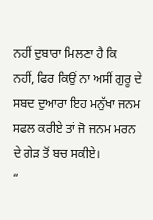ਨਹੀਂ ਦੁਬਾਰਾ ਮਿਲਣਾ ਹੈ ਕਿ
ਨਹੀਂ, ਫਿਰ ਕਿਉਂ ਨਾ ਅਸੀਂ ਗੁਰੂ ਦੇ ਸਬਦ ਦੁਆਰਾ ਇਹ ਮਨੁੱਖਾ ਜਨਮ ਸਫਲ ਕਰੀਏ ਤਾਂ ਜੋ ਜਨਮ ਮਰਨ
ਦੇ ਗੇੜ ਤੋਂ ਬਚ ਸਕੀਏ।
“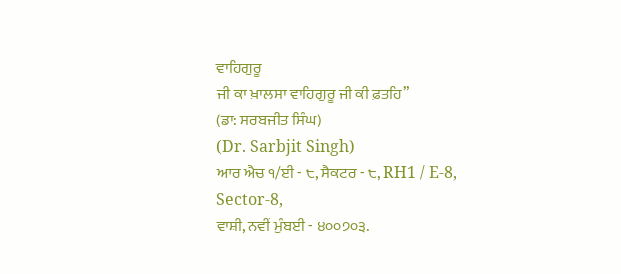ਵਾਹਿਗੁਰੂ
ਜੀ ਕਾ ਖ਼ਾਲਸਾ ਵਾਹਿਗੁਰੂ ਜੀ ਕੀ ਫ਼ਤਹਿ”
(ਡਾ: ਸਰਬਜੀਤ ਸਿੰਘ)
(Dr. Sarbjit Singh)
ਆਰ ਐਚ ੧/ਈ - ੮, ਸੈਕਟਰ - ੮, RH1 / E-8,
Sector-8,
ਵਾਸ਼ੀ, ਨਵੀਂ ਮੁੰਬਈ - ੪੦੦੭੦੩.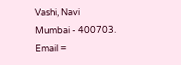Vashi, Navi
Mumbai - 400703.
Email =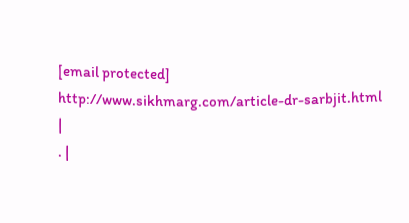[email protected]
http://www.sikhmarg.com/article-dr-sarbjit.html
|
. |